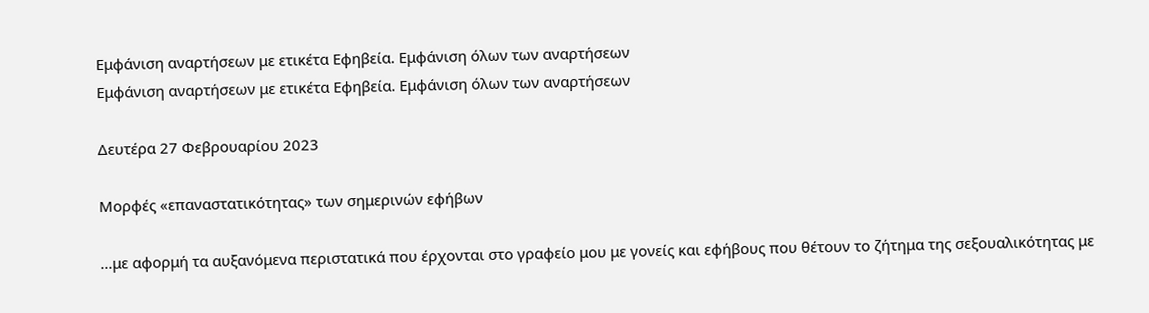Εμφάνιση αναρτήσεων με ετικέτα Εφηβεία. Εμφάνιση όλων των αναρτήσεων
Εμφάνιση αναρτήσεων με ετικέτα Εφηβεία. Εμφάνιση όλων των αναρτήσεων

Δευτέρα 27 Φεβρουαρίου 2023

Μορφές «επαναστατικότητας» των σημερινών εφήβων

...με αφορμή τα αυξανόμενα περιστατικά που έρχονται στο γραφείο μου με γονείς και εφήβους που θέτουν το ζήτημα της σεξουαλικότητας με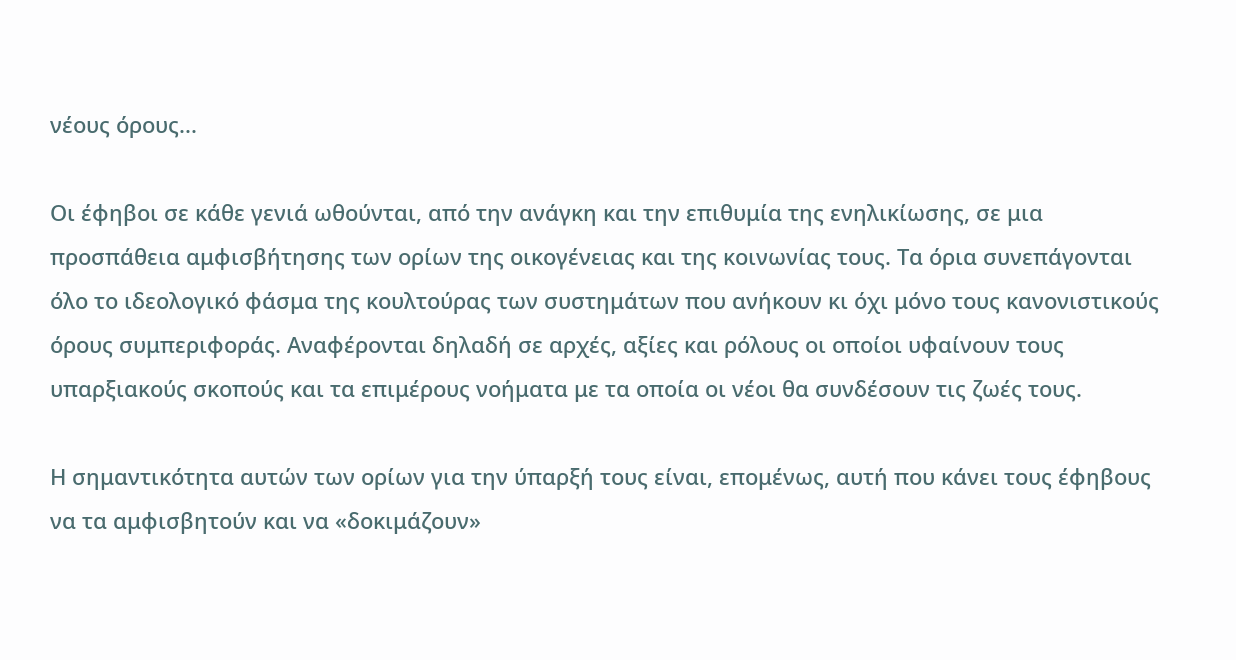νέους όρους...

Οι έφηβοι σε κάθε γενιά ωθούνται, από την ανάγκη και την επιθυμία της ενηλικίωσης, σε μια προσπάθεια αμφισβήτησης των ορίων της οικογένειας και της κοινωνίας τους. Τα όρια συνεπάγονται όλο το ιδεολογικό φάσμα της κουλτούρας των συστημάτων που ανήκουν κι όχι μόνο τους κανονιστικούς όρους συμπεριφοράς. Αναφέρονται δηλαδή σε αρχές, αξίες και ρόλους οι οποίοι υφαίνουν τους υπαρξιακούς σκοπούς και τα επιμέρους νοήματα με τα οποία οι νέοι θα συνδέσουν τις ζωές τους.

Η σημαντικότητα αυτών των ορίων για την ύπαρξή τους είναι, επομένως, αυτή που κάνει τους έφηβους να τα αμφισβητούν και να «δοκιμάζουν»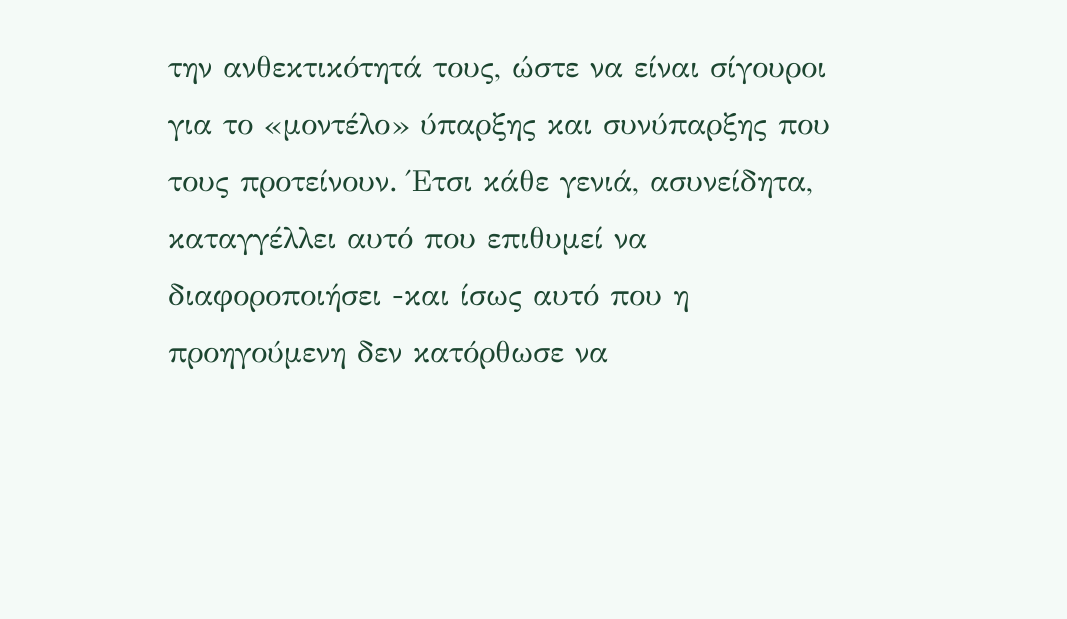την ανθεκτικότητά τους, ώστε να είναι σίγουροι για το «μοντέλο» ύπαρξης και συνύπαρξης που τους προτείνουν. Έτσι κάθε γενιά, ασυνείδητα, καταγγέλλει αυτό που επιθυμεί να διαφοροποιήσει -και ίσως αυτό που η προηγούμενη δεν κατόρθωσε να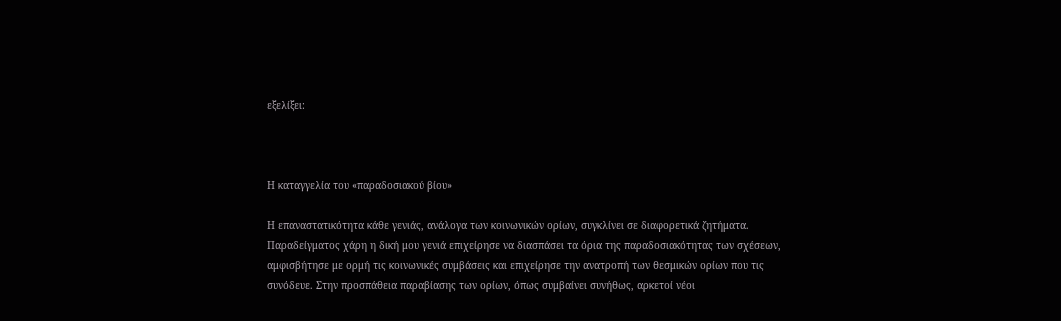εξελίξει:



Η καταγγελία του «παραδοσιακού βίου»

Η επαναστατικότητα κάθε γενιάς, ανάλογα των κοινωνικών ορίων, συγκλίνει σε διαφορετικά ζητήματα. Παραδείγματος χάρη η δική μου γενιά επιχείρησε να διασπάσει τα όρια της παραδοσιακότητας των σχέσεων, αμφισβήτησε με ορμή τις κοινωνικές συμβάσεις και επιχείρησε την ανατροπή των θεσμικών ορίων που τις συνόδευε. Στην προσπάθεια παραβίασης των ορίων, όπως συμβαίνει συνήθως, αρκετοί νέοι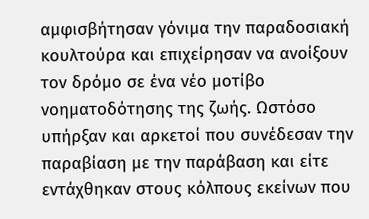αμφισβήτησαν γόνιμα την παραδοσιακή κουλτούρα και επιχείρησαν να ανοίξουν τον δρόμο σε ένα νέο μοτίβο νοηματοδότησης της ζωής. Ωστόσο υπήρξαν και αρκετοί που συνέδεσαν την παραβίαση με την παράβαση και είτε εντάχθηκαν στους κόλπους εκείνων που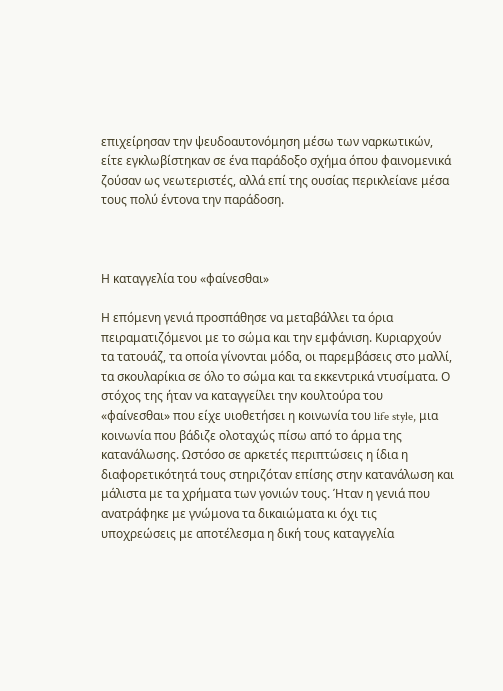επιχείρησαν την ψευδοαυτονόμηση μέσω των ναρκωτικών, είτε εγκλωβίστηκαν σε ένα παράδοξο σχήμα όπου φαινομενικά ζούσαν ως νεωτεριστές, αλλά επί της ουσίας περικλείανε μέσα τους πολύ έντονα την παράδοση.



Η καταγγελία του «φαίνεσθαι»

Η επόμενη γενιά προσπάθησε να μεταβάλλει τα όρια πειραματιζόμενοι με το σώμα και την εμφάνιση. Κυριαρχούν τα τατουάζ, τα οποία γίνονται μόδα, οι παρεμβάσεις στο μαλλί, τα σκουλαρίκια σε όλο το σώμα και τα εκκεντρικά ντυσίματα. Ο στόχος της ήταν να καταγγείλει την κουλτούρα του «φαίνεσθαι» που είχε υιοθετήσει η κοινωνία του life style, μια κοινωνία που βάδιζε ολοταχώς πίσω από το άρμα της κατανάλωσης. Ωστόσο σε αρκετές περιπτώσεις η ίδια η διαφορετικότητά τους στηριζόταν επίσης στην κατανάλωση και μάλιστα με τα χρήματα των γονιών τους. Ήταν η γενιά που ανατράφηκε με γνώμονα τα δικαιώματα κι όχι τις υποχρεώσεις με αποτέλεσμα η δική τους καταγγελία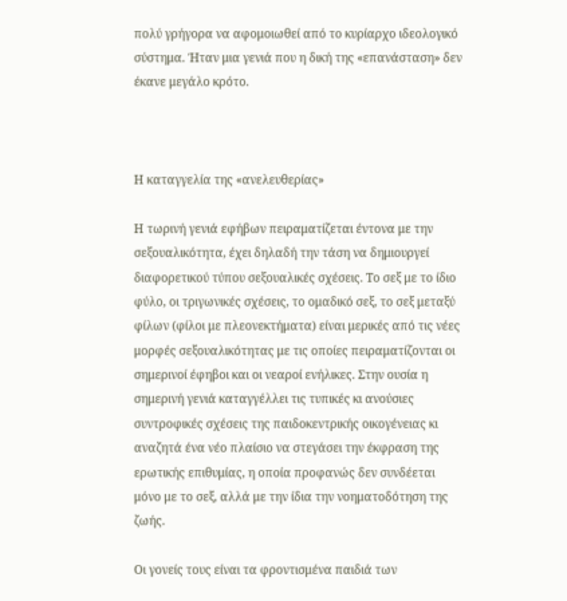πολύ γρήγορα να αφομοιωθεί από το κυρίαρχο ιδεολογικό σύστημα. Ήταν μια γενιά που η δική της «επανάσταση» δεν έκανε μεγάλο κρότο.



Η καταγγελία της «ανελευθερίας»

Η τωρινή γενιά εφήβων πειραματίζεται έντονα με την σεξουαλικότητα, έχει δηλαδή την τάση να δημιουργεί διαφορετικού τύπου σεξουαλικές σχέσεις. Το σεξ με το ίδιο φύλο, οι τριγωνικές σχέσεις, το ομαδικό σεξ, το σεξ μεταξύ φίλων (φίλοι με πλεονεκτήματα) είναι μερικές από τις νέες μορφές σεξουαλικότητας με τις οποίες πειραματίζονται οι σημερινοί έφηβοι και οι νεαροί ενήλικες. Στην ουσία η σημερινή γενιά καταγγέλλει τις τυπικές κι ανούσιες συντροφικές σχέσεις της παιδοκεντρικής οικογένειας κι αναζητά ένα νέο πλαίσιο να στεγάσει την έκφραση της ερωτικής επιθυμίας, η οποία προφανώς δεν συνδέεται μόνο με το σεξ, αλλά με την ίδια την νοηματοδότηση της ζωής.

Οι γονείς τους είναι τα φροντισμένα παιδιά των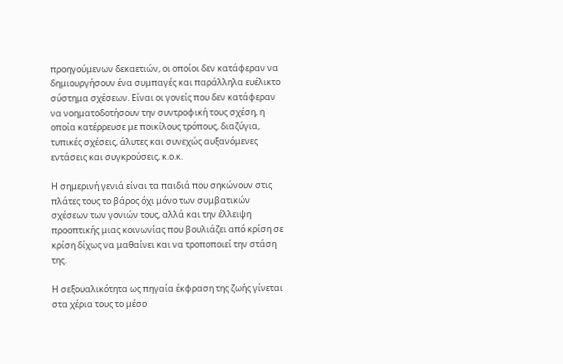προηγούμενων δεκαετιών, οι οποίοι δεν κατάφεραν να δημιουργήσουν ένα συμπαγές και παράλληλα ευέλικτο σύστημα σχέσεων. Είναι οι γονείς που δεν κατάφεραν να νοηματοδοτήσουν την συντροφική τους σχέση, η οποία κατέρρευσε με ποικίλους τρόπους, διαζύγια, τυπικές σχέσεις, άλυτες και συνεχώς αυξανόμενες εντάσεις και συγκρούσεις, κ.ο.κ.

Η σημερινή γενιά είναι τα παιδιά που σηκώνουν στις πλάτες τους το βάρος όχι μόνο των συμβατικών σχέσεων των γονιών τους, αλλά και την έλλειψη προοπτικής μιας κοινωνίας που βουλιάζει από κρίση σε κρίση δίχως να μαθαίνει και να τροποποιεί την στάση της.

Η σεξουαλικότητα ως πηγαία έκφραση της ζωής γίνεται στα χέρια τους το μέσο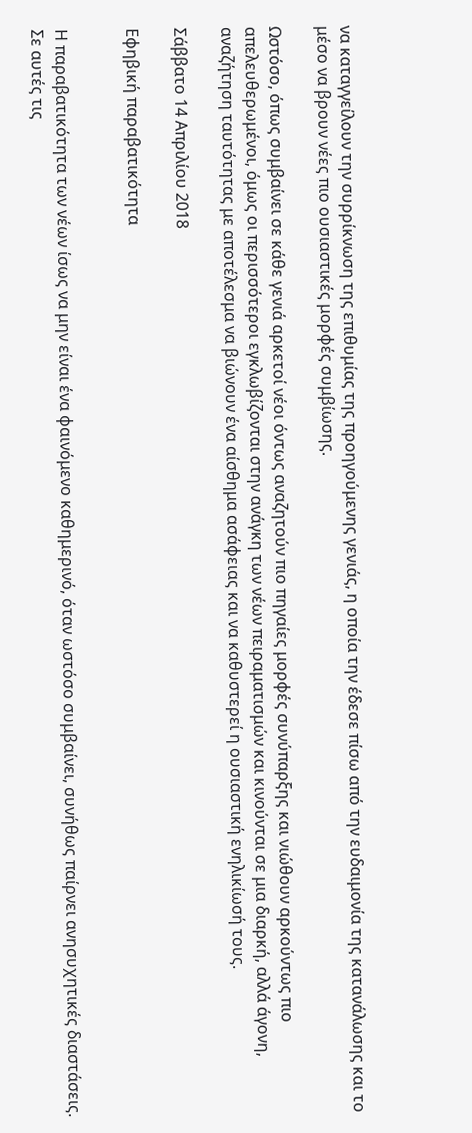να καταγγείλουν την συρρίκνωση της επιθυμίας της προηγούμενης γενιάς, η οποία την έδεσε πίσω από την ευδαιμονία της κατανάλωσης και το μέσο να βρουν νέες πιο ουσιαστικές μορφές συμβίωσης.

Ωστόσο, όπως συμβαίνει σε κάθε γενιά αρκετοί νέοι όντως αναζητούν πιο πηγαίες μορφές συνύπαρξης και νιώθουν αρκούντως πιο απελευθερωμένοι, όμως οι περισσότεροι εγκλωβίζονται στην ανάγκη των νέων πειραματισμών και κινούνται σε μια διαρκή, αλλά άγονη, αναζήτηση ταυτότητας με αποτέλεσμα να βιώνουν ένα αίσθημα ασάφειας και να καθυστερεί η ουσιαστική ενηλικίωσή τους.

Σάββατο 14 Απριλίου 2018

Εφηβική παραβατικότητα


Η παραβατικότητα των νέων ίσως να μην είναι ένα φαινόμενο καθημερινό, όταν ωστόσο συμβαίνει, συνήθως παίρνει ανησυχητικές διαστάσεις. Σε αυτές τις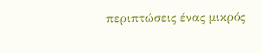περιπτώσεις ένας μικρός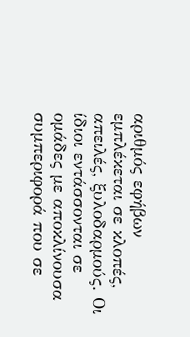αριθμός εφήβων εμπλέκεται σε κλοπές, απειλές, ξυλοδαρμούς. Οι ίδιοι εντάσσονται σε ομάδες με αποκλίνουσα συμπεριφορά που σε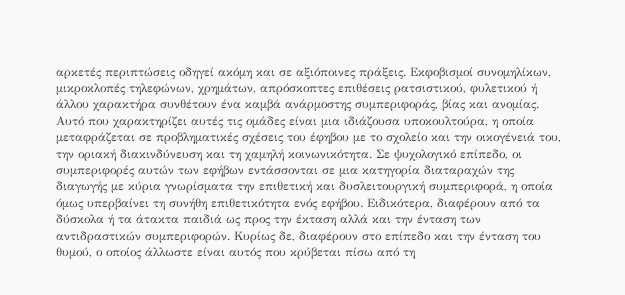αρκετές περιπτώσεις οδηγεί ακόμη και σε αξιόποινες πράξεις. Εκφοβισμοί συνομηλίκων, μικροκλοπές τηλεφώνων, χρημάτων, απρόσκοπτες επιθέσεις ρατσιστικού, φυλετικού ή άλλου χαρακτήρα συνθέτουν ένα καμβά ανάρμοστης συμπεριφοράς, βίας και ανομίας. Αυτό που χαρακτηρίζει αυτές τις ομάδες είναι μια ιδιάζουσα υποκουλτούρα, η οποία μεταφράζεται σε προβληματικές σχέσεις του έφηβου με το σχολείο και την οικογένειά του, την οριακή διακινδύνευση και τη χαμηλή κοινωνικότητα. Σε ψυχολογικό επίπεδο, οι συμπεριφορές αυτών των εφήβων εντάσσονται σε μια κατηγορία διαταραχών της διαγωγής με κύρια γνωρίσματα την επιθετική και δυσλειτουργική συμπεριφορά, η οποία όμως υπερβαίνει τη συνήθη επιθετικότητα ενός εφήβου. Ειδικότερα, διαφέρουν από τα δύσκολα ή τα άτακτα παιδιά ως προς την έκταση αλλά και την ένταση των αντιδραστικών συμπεριφορών. Κυρίως δε, διαφέρουν στο επίπεδο και την ένταση του θυμού, ο οποίος άλλωστε είναι αυτός που κρύβεται πίσω από τη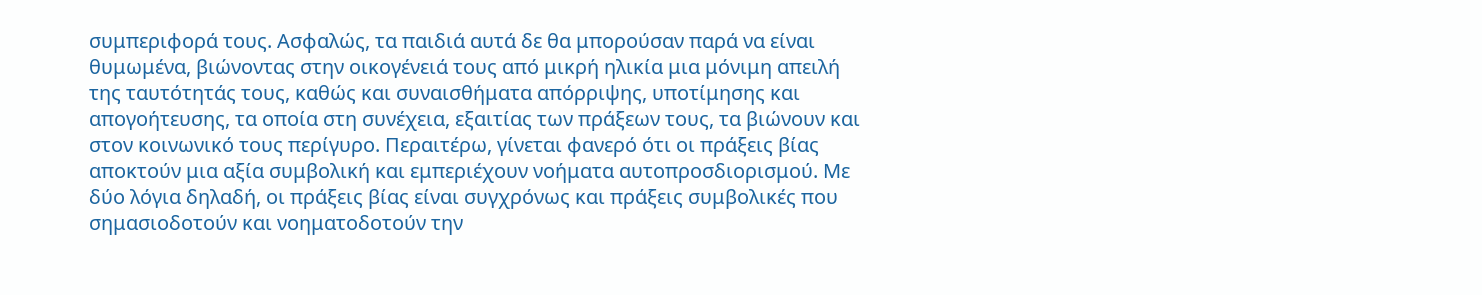συμπεριφορά τους. Ασφαλώς, τα παιδιά αυτά δε θα μπορούσαν παρά να είναι θυμωμένα, βιώνοντας στην οικογένειά τους από μικρή ηλικία μια μόνιμη απειλή της ταυτότητάς τους, καθώς και συναισθήματα απόρριψης, υποτίμησης και απογοήτευσης, τα οποία στη συνέχεια, εξαιτίας των πράξεων τους, τα βιώνουν και στον κοινωνικό τους περίγυρο. Περαιτέρω, γίνεται φανερό ότι οι πράξεις βίας αποκτούν μια αξία συμβολική και εμπεριέχουν νοήματα αυτοπροσδιορισμού. Με δύο λόγια δηλαδή, οι πράξεις βίας είναι συγχρόνως και πράξεις συμβολικές που σημασιοδοτούν και νοηματοδοτούν την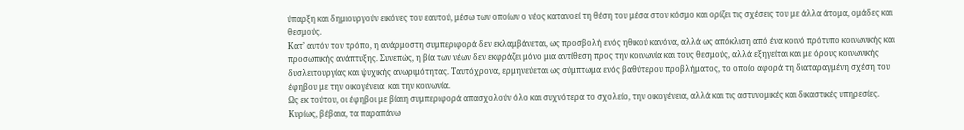ύπαρξη και δημιουργούν εικόνες του εαυτού, μέσω των οποίων ο νέος κατανοεί τη θέση του μέσα στον κόσμο και ορίζει τις σχέσεις του με άλλα άτομα, ομάδες και θεσμούς.
Κατ’ αυτόν τον τρόπο, η ανάρμοστη συμπεριφορά δεν εκλαμβάνεται, ως προσβολή ενός ηθικού κανόνα, αλλά ως απόκλιση από ένα κοινό πρότυπο κοινωνικής και προσωπικής ανάπτυξης. Συνεπώς, η βία των νέων δεν εκφράζει μόνο μια αντίθεση προς την κοινωνία και τους θεσμούς, αλλά εξηγείται και με όρους κοινωνικής δυσλειτουργίας και ψυχικής ανωριμότητας. Ταυτόχρονα, ερμηνεύεται ως σύμπτωμα ενός βαθύτερου προβλήματος, το οποίο αφορά τη διαταραγμένη σχέση του έφηβου με την οικογένεια  και την κοινωνία.
Ως εκ τούτου, οι έφηβοι με βίαιη συμπεριφορά απασχολούν όλο και συχνότερα το σχολείο, την οικογένεια, αλλά και τις αστυνομικές και δικαστικές υπηρεσίες. Κυρίως, βέβαια, τα παραπάνω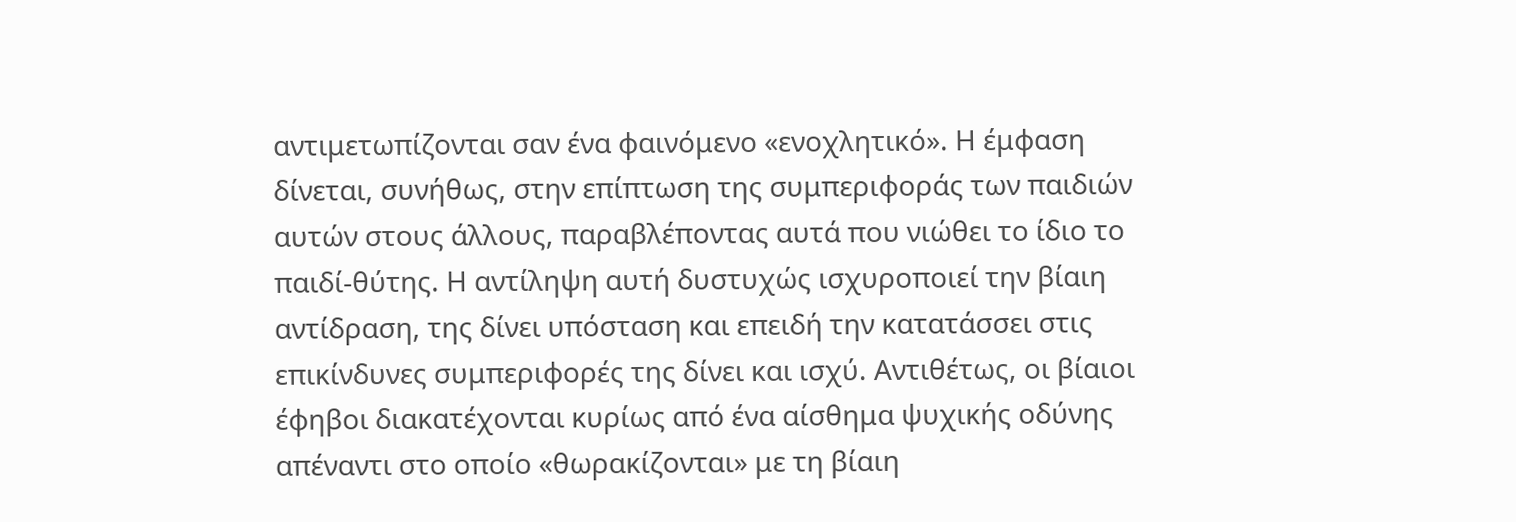αντιμετωπίζονται σαν ένα φαινόμενο «ενοχλητικό». Η έμφαση δίνεται, συνήθως, στην επίπτωση της συμπεριφοράς των παιδιών αυτών στους άλλους, παραβλέποντας αυτά που νιώθει το ίδιο το παιδί-θύτης. Η αντίληψη αυτή δυστυχώς ισχυροποιεί την βίαιη αντίδραση, της δίνει υπόσταση και επειδή την κατατάσσει στις επικίνδυνες συμπεριφορές της δίνει και ισχύ. Αντιθέτως, οι βίαιοι έφηβοι διακατέχονται κυρίως από ένα αίσθημα ψυχικής οδύνης απέναντι στο οποίο «θωρακίζονται» με τη βίαιη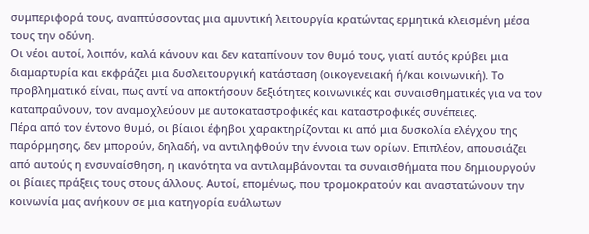συμπεριφορά τους, αναπτύσσοντας μια αμυντική λειτουργία κρατώντας ερμητικά κλεισμένη μέσα τους την οδύνη.
Οι νέοι αυτοί, λοιπόν, καλά κάνουν και δεν καταπίνουν τον θυμό τους, γιατί αυτός κρύβει μια διαμαρτυρία και εκφράζει μια δυσλειτουργική κατάσταση (οικογενειακή ή/και κοινωνική). Το προβληματικό είναι, πως αντί να αποκτήσουν δεξιότητες κοινωνικές και συναισθηματικές για να τον καταπραΰνουν, τον αναμοχλεύουν με αυτοκαταστροφικές και καταστροφικές συνέπειες.
Πέρα από τον έντονο θυμό, οι βίαιοι έφηβοι χαρακτηρίζονται κι από μια δυσκολία ελέγχου της παρόρμησης, δεν μπορούν, δηλαδή, να αντιληφθούν την έννοια των ορίων. Επιπλέον, απουσιάζει από αυτούς η ενσυναίσθηση, η ικανότητα να αντιλαμβάνονται τα συναισθήματα που δημιουργούν οι βίαιες πράξεις τους στους άλλους. Αυτοί, επομένως, που τρομοκρατούν και αναστατώνουν την κοινωνία μας ανήκουν σε μια κατηγορία ευάλωτων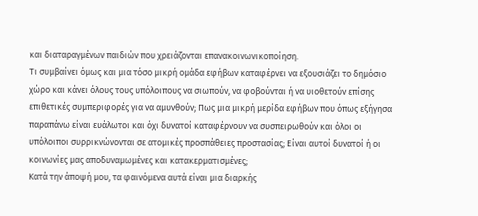και διαταραγμένων παιδιών που χρειάζονται επανακοινωνικοποίηση.
Τι συμβαίνει όμως και μια τόσο μικρή ομάδα εφήβων καταφέρνει να εξουσιάζει το δημόσιο χώρο και κάνει όλους τους υπόλοιπους να σιωπούν, να φοβούνται ή να υιοθετούν επίσης επιθετικές συμπεριφορές για να αμυνθούν; Πως μια μικρή μερίδα εφήβων που όπως εξήγησα παραπάνω είναι ευάλωτοι και όχι δυνατοί καταφέρνουν να συσπειρωθούν και όλοι οι υπόλοιποι συρρικνώνονται σε ατομικές προσπάθειες προστασίας; Είναι αυτοί δυνατοί ή οι κοινωνίες μας αποδυναμωμένες και κατακερματισμένες;
Κατά την άποψή μου, τα φαινόμενα αυτά είναι μια διαρκής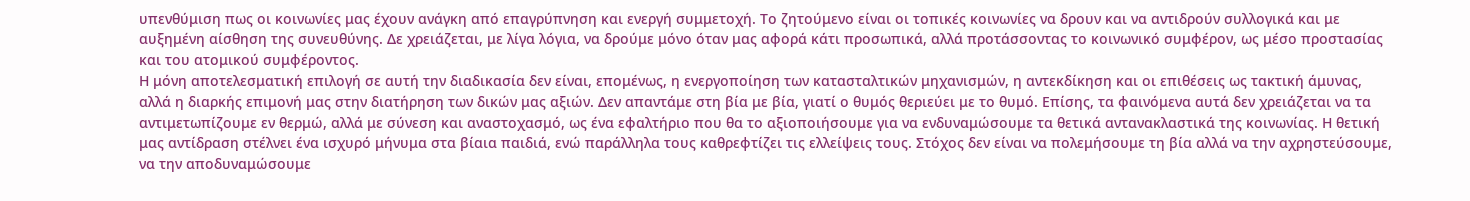υπενθύμιση πως οι κοινωνίες μας έχουν ανάγκη από επαγρύπνηση και ενεργή συμμετοχή. Το ζητούμενο είναι οι τοπικές κοινωνίες να δρουν και να αντιδρούν συλλογικά και με αυξημένη αίσθηση της συνευθύνης. Δε χρειάζεται, με λίγα λόγια, να δρούμε μόνο όταν μας αφορά κάτι προσωπικά, αλλά προτάσσοντας το κοινωνικό συμφέρον, ως μέσο προστασίας και του ατομικού συμφέροντος.
Η μόνη αποτελεσματική επιλογή σε αυτή την διαδικασία δεν είναι, επομένως, η ενεργοποίηση των κατασταλτικών μηχανισμών, η αντεκδίκηση και οι επιθέσεις ως τακτική άμυνας, αλλά η διαρκής επιμονή μας στην διατήρηση των δικών μας αξιών. Δεν απαντάμε στη βία με βία, γιατί ο θυμός θεριεύει με το θυμό. Επίσης, τα φαινόμενα αυτά δεν χρειάζεται να τα αντιμετωπίζουμε εν θερμώ, αλλά με σύνεση και αναστοχασμό, ως ένα εφαλτήριο που θα το αξιοποιήσουμε για να ενδυναμώσουμε τα θετικά αντανακλαστικά της κοινωνίας. Η θετική μας αντίδραση στέλνει ένα ισχυρό μήνυμα στα βίαια παιδιά, ενώ παράλληλα τους καθρεφτίζει τις ελλείψεις τους. Στόχος δεν είναι να πολεμήσουμε τη βία αλλά να την αχρηστεύσουμε, να την αποδυναμώσουμε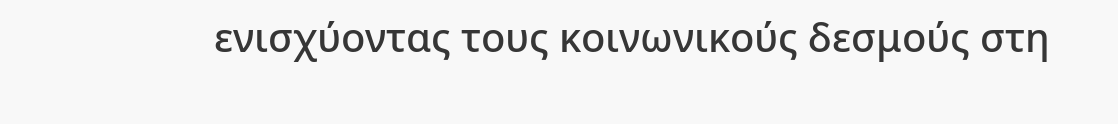ενισχύοντας τους κοινωνικούς δεσμούς στη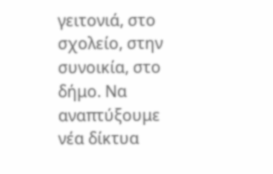γειτονιά, στο σχολείο, στην συνοικία, στο δήμο. Να αναπτύξουμε νέα δίκτυα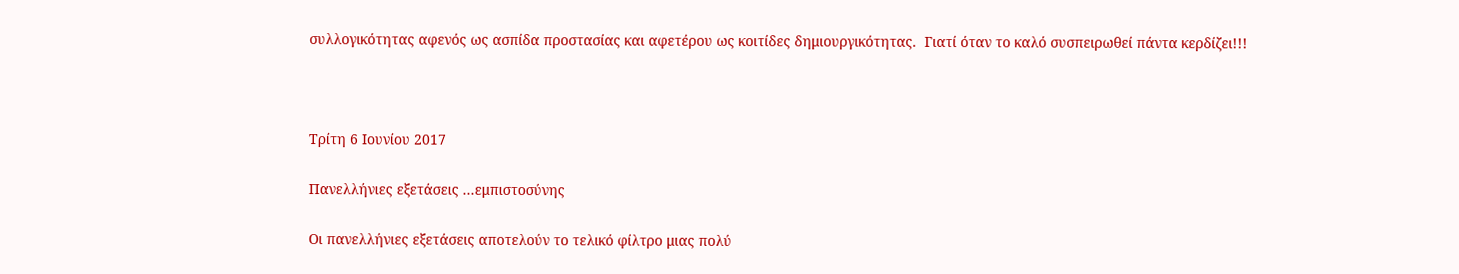συλλογικότητας αφενός ως ασπίδα προστασίας και αφετέρου ως κοιτίδες δημιουργικότητας.  Γιατί όταν το καλό συσπειρωθεί πάντα κερδίζει!!!



Τρίτη 6 Ιουνίου 2017

Πανελλήνιες εξετάσεις ...εμπιστοσύνης

Οι πανελλήνιες εξετάσεις αποτελούν το τελικό φίλτρο μιας πολύ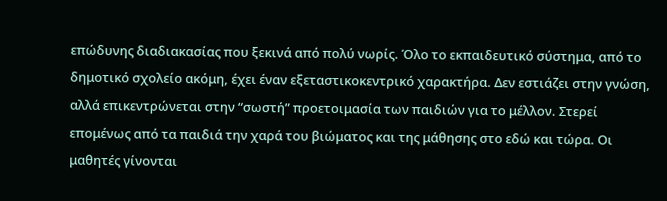επώδυνης διαδιακασίας που ξεκινά από πολύ νωρίς. Όλο το εκπαιδευτικό σύστημα, από το δημοτικό σχολείο ακόμη, έχει έναν εξεταστικοκεντρικό χαρακτήρα. Δεν εστιάζει στην γνώση, αλλά επικεντρώνεται στην “σωστή” προετοιμασία των παιδιών για το μέλλον. Στερεί επομένως από τα παιδιά την χαρά του βιώματος και της μάθησης στο εδώ και τώρα. Οι μαθητές γίνονται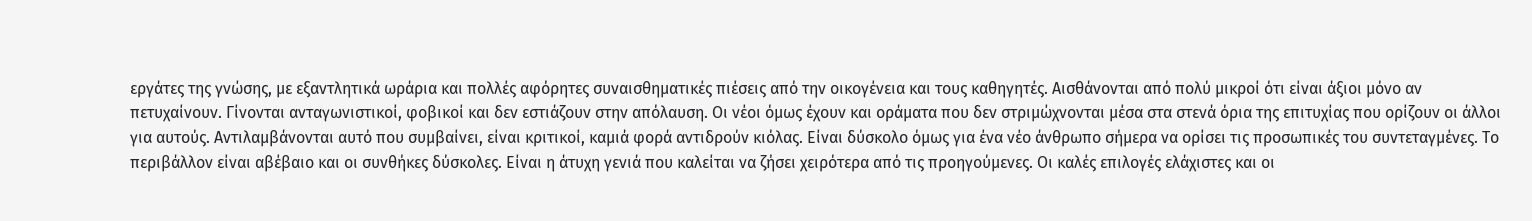εργάτες της γνώσης, με εξαντλητικά ωράρια και πολλές αφόρητες συναισθηματικές πιέσεις από την οικογένεια και τους καθηγητές. Αισθάνονται από πολύ μικροί ότι είναι άξιοι μόνο αν πετυχαίνουν. Γίνονται ανταγωνιστικοί, φοβικοί και δεν εστιάζουν στην απόλαυση. Οι νέοι όμως έχουν και οράματα που δεν στριμώχνονται μέσα στα στενά όρια της επιτυχίας που ορίζουν οι άλλοι για αυτούς. Αντιλαμβάνονται αυτό που συμβαίνει, είναι κριτικοί, καμιά φορά αντιδρούν κιόλας. Είναι δύσκολο όμως για ένα νέο άνθρωπο σήμερα να ορίσει τις προσωπικές του συντεταγμένες. Το περιβάλλον είναι αβέβαιο και οι συνθήκες δύσκολες. Είναι η άτυχη γενιά που καλείται να ζήσει χειρότερα από τις προηγούμενες. Οι καλές επιλογές ελάχιστες και οι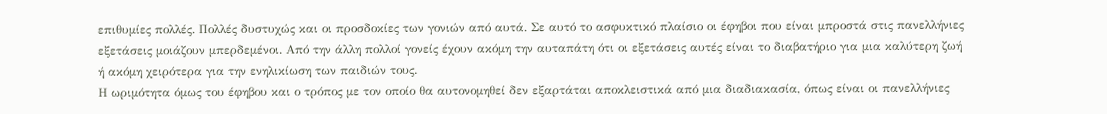επιθυμίες πολλές. Πολλές δυστυχώς και οι προσδοκίες των γονιών από αυτά. Σε αυτό το ασφυκτικό πλαίσιο οι έφηβοι που είναι μπροστά στις πανελλήνιες εξετάσεις μοιάζουν μπερδεμένοι. Από την άλλη πολλοί γονείς έχουν ακόμη την αυταπάτη ότι οι εξετάσεις αυτές είναι το διαβατήριο για μια καλύτερη ζωή ή ακόμη χειρότερα για την ενηλικίωση των παιδιών τους.
Η ωριμότητα όμως του έφηβου και ο τρόπος με τον οποίο θα αυτονομηθεί δεν εξαρτάται αποκλειστικά από μια διαδιακασία, όπως είναι οι πανελλήνιες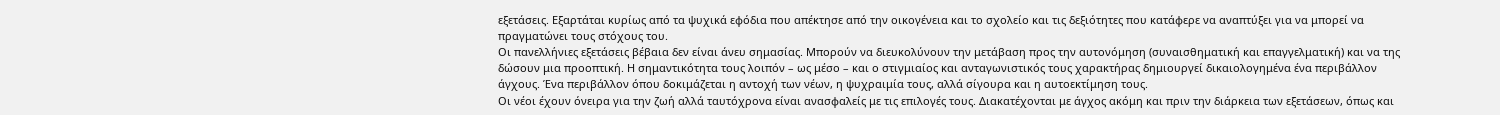εξετάσεις. Εξαρτάται κυρίως από τα ψυχικά εφόδια που απέκτησε από την οικογένεια και το σχολείο και τις δεξιότητες που κατάφερε να αναπτύξει για να μπορεί να πραγματώνει τους στόχους του.
Οι πανελλήνιες εξετάσεις βέβαια δεν είναι άνευ σημασίας. Μπορούν να διευκολύνουν την μετάβαση προς την αυτονόμηση (συναισθηματική και επαγγελματική) και να της δώσουν μια προοπτική. Η σημαντικότητα τους λοιπόν – ως μέσο – και ο στιγμιαίος και ανταγωνιστικός τους χαρακτήρας δημιουργεί δικαιολογημένα ένα περιβάλλον άγχους. Ένα περιβάλλον όπου δοκιμάζεται η αντοχή των νέων, η ψυχραιμία τους, αλλά σίγουρα και η αυτοεκτίμηση τους.
Οι νέοι έχουν όνειρα για την ζωή αλλά ταυτόχρονα είναι ανασφαλείς με τις επιλογές τους. Διακατέχονται με άγχος ακόμη και πριν την διάρκεια των εξετάσεων, όπως και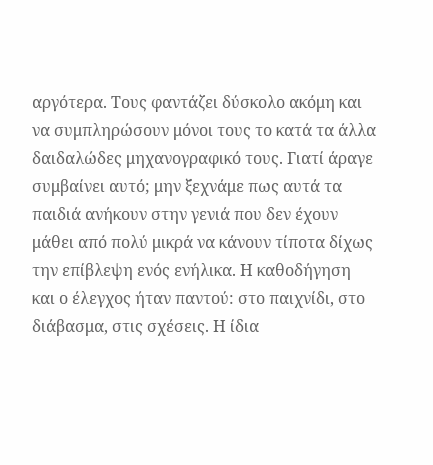αργότερα. Τους φαντάζει δύσκολο ακόμη και να συμπληρώσουν μόνοι τους το κατά τα άλλα δαιδαλώδες μηχανογραφικό τους. Γιατί άραγε συμβαίνει αυτό; μην ξεχνάμε πως αυτά τα παιδιά ανήκουν στην γενιά που δεν έχουν μάθει από πολύ μικρά να κάνουν τίποτα δίχως την επίβλεψη ενός ενήλικα. Η καθοδήγηση και ο έλεγχος ήταν παντού: στο παιχνίδι, στο διάβασμα, στις σχέσεις. Η ίδια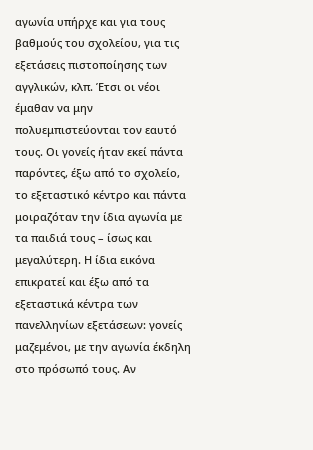αγωνία υπήρχε και για τους βαθμούς του σχολείου, για τις εξετάσεις πιστοποίησης των αγγλικών, κλπ. Έτσι οι νέοι έμαθαν να μην πολυεμπιστεύονται τον εαυτό τους. Οι γονείς ήταν εκεί πάντα παρόντες, έξω από το σχολείο, το εξεταστικό κέντρο και πάντα μοιραζόταν την ίδια αγωνία με τα παιδιά τους – ίσως και μεγαλύτερη. Η ίδια εικόνα επικρατεί και έξω από τα εξεταστικά κέντρα των πανελληνίων εξετάσεων: γονείς μαζεμένοι, με την αγωνία έκδηλη στο πρόσωπό τους. Αν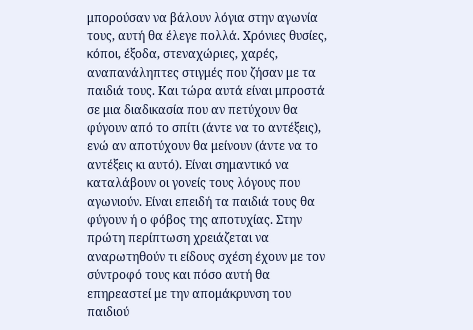μπορούσαν να βάλουν λόγια στην αγωνία τους, αυτή θα έλεγε πολλά. Χρόνιες θυσίες, κόποι, έξοδα, στεναχώριες, χαρές, αναπανάληπτες στιγμές που ζήσαν με τα παιδιά τους. Και τώρα αυτά είναι μπροστά σε μια διαδικασία που αν πετύχουν θα φύγουν από το σπίτι (άντε να το αντέξεις), ενώ αν αποτύχουν θα μείνουν (άντε να το αντέξεις κι αυτό). Είναι σημαντικό να καταλάβουν οι γονείς τους λόγους που αγωνιούν. Είναι επειδή τα παιδιά τους θα φύγουν ή ο φόβος της αποτυχίας. Στην πρώτη περίπτωση χρειάζεται να αναρωτηθούν τι είδους σχέση έχουν με τον σύντροφό τους και πόσο αυτή θα επηρεαστεί με την απομάκρυνση του παιδιού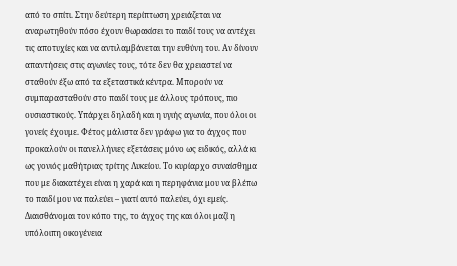από το σπίτι. Στην δεύτερη περίπτωση χρειάζεται να αναρωτηθούν πόσο έχουν θωρακίσει το παιδί τους να αντέχει τις αποτυχίες και να αντιλαμβάνεται την ευθύνη του. Αν δίνουν απαντήσεις στις αγωνίες τους, τότε δεν θα χρειαστεί να σταθούν έξω από τα εξεταστικά κέντρα. Μπορούν να συμπαρασταθούν στο παιδί τους με άλλους τρόπους, πιο ουσιαστικούς. Υπάρχει δηλαδή και η υγιής αγωνία, που όλοι οι γονείς έχουμε. Φέτος μάλιστα δεν γράφω για το άγχος που προκαλούν οι πανελλήνιες εξετάσεις μόνο ως ειδικός, αλλά κι ως γονιός μαθήτριας τρίτης Λυκείου. Το κυρίαρχο συναίσθημα που με διακατέχει είναι η χαρά και η περηφάνια μου να βλέπω το παιδί μου να παλεύει – γιατί αυτό παλεύει, όχι εμείς. Διαισθάνομαι τον κόπο της, το άγχος της και όλοι μαζί η υπόλοιπη οικογένεια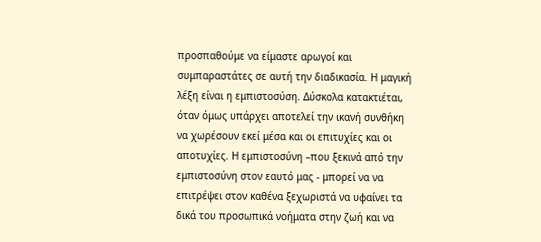προσπαθούμε να είμαστε αρωγοί και συμπαραστάτες σε αυτή την διαδικασία. Η μαγική λέξη είναι η εμπιστοσύση. Δύσκολα κατακτιέται, όταν όμως υπάρχει αποτελεί την ικανή συνθήκη να χωρέσουν εκεί μέσα και οι επιτυχίες και οι αποτυχίες. Η εμπιστοσύνη –που ξεκινά από την εμπιστοσύνη στον εαυτό μας - μπορεί να να επιτρέψει στον καθένα ξεχωριστά να υφαίνει τα δικά του προσωπικά νοήματα στην ζωή και να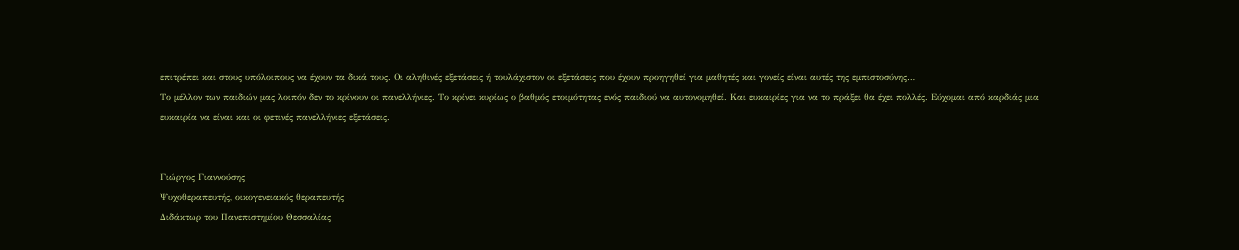επιτρέπει και στους υπόλοιπους να έχουν τα δικά τους. Οι αληθινές εξετάσεις ή τουλάχιστον οι εξετάσεις που έχουν προηγηθεί για μαθητές και γονείς είναι αυτές της εμπιστοσύνης…
Το μέλλον των παιδιών μας λοιπόν δεν το κρίνουν οι πανελλήνιες. Το κρίνει κυρίως ο βαθμός ετοιμότητας ενός παιδιού να αυτονομηθεί. Και ευκαιρίες για να το πράξει θα έχει πολλές. Εύχομαι από καρδιάς μια ευκαιρία να είναι και οι φετινές πανελλήνιες εξετάσεις.


Γιώργος Γιαννούσης
Ψυχοθεραπευτής, οικογενειακός θεραπευτής
Διδάκτωρ του Πανεπιστημίου Θεσσαλίας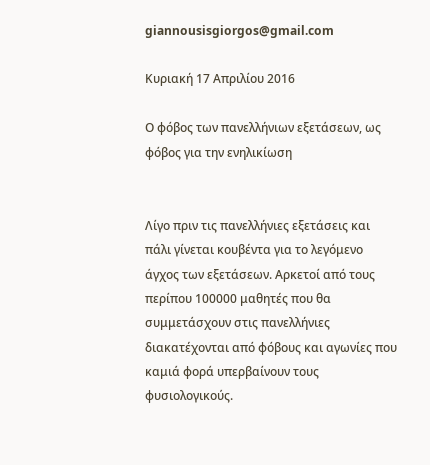giannousisgiorgos@gmail.com

Κυριακή 17 Απριλίου 2016

Ο φόβος των πανελλήνιων εξετάσεων, ως φόβος για την ενηλικίωση


Λίγο πριν τις πανελλήνιες εξετάσεις και πάλι γίνεται κουβέντα για το λεγόμενο άγχος των εξετάσεων. Αρκετοί από τους περίπου 100000 μαθητές που θα συμμετάσχουν στις πανελλήνιες διακατέχονται από φόβους και αγωνίες που καμιά φορά υπερβαίνουν τους φυσιολογικούς.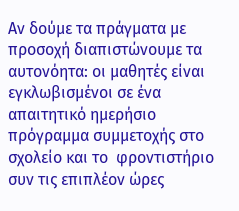Αν δούμε τα πράγματα με προσοχή διαπιστώνουμε τα αυτονόητα: οι μαθητές είναι εγκλωβισμένοι σε ένα απαιτητικό ημερήσιο πρόγραμμα συμμετοχής στο σχολείο και το  φροντιστήριο συν τις επιπλέον ώρες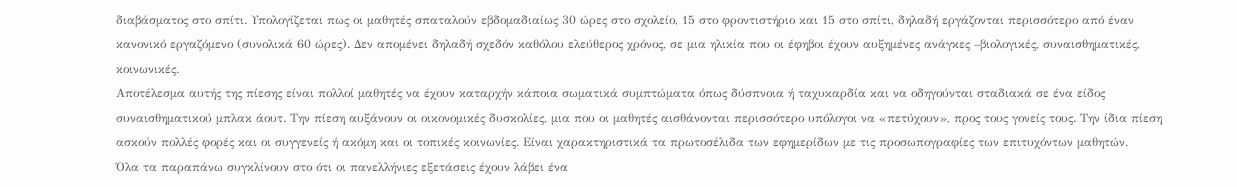διαβάσματος στο σπίτι. Υπολογίζεται πως οι μαθητές σπαταλούν εβδομαδιαίως 30 ώρες στο σχολείο, 15 στο φροντιστήριο και 15 στο σπίτι, δηλαδή εργάζονται περισσότερο από έναν κανονικό εργαζόμενο (συνολικά 60 ώρες). Δεν απομένει δηλαδή σχεδόν καθόλου ελεύθερος χρόνος, σε μια ηλικία που οι έφηβοι έχουν αυξημένες ανάγκες –βιολογικές, συναισθηματικές, κοινωνικές.
Αποτέλεσμα αυτής της πίεσης είναι πολλοί μαθητές να έχουν καταρχήν κάποια σωματικά συμπτώματα όπως δύσπνοια ή ταχυκαρδία και να οδηγούνται σταδιακά σε ένα είδος συναισθηματικού μπλακ άουτ. Την πίεση αυξάνουν οι οικονομικές δυσκολίες, μια που οι μαθητές αισθάνονται περισσότερο υπόλογοι να «πετύχουν», προς τους γονείς τους. Την ίδια πίεση ασκούν πολλές φορές και οι συγγενείς ή ακόμη και οι τοπικές κοινωνίες. Είναι χαρακτηριστικά τα πρωτοσέλιδα των εφημερίδων με τις προσωπογραφίες των επιτυχόντων μαθητών.
Όλα τα παραπάνω συγκλίνουν στο ότι οι πανελλήνιες εξετάσεις έχουν λάβει ένα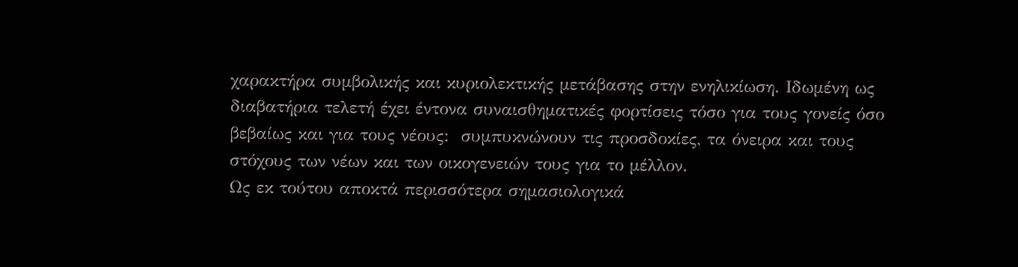χαρακτήρα συμβολικής και κυριολεκτικής μετάβασης στην ενηλικίωση. Ιδωμένη ως διαβατήρια τελετή έχει έντονα συναισθηματικές φορτίσεις τόσο για τους γονείς όσο βεβαίως και για τους νέους:  συμπυκνώνουν τις προσδοκίες, τα όνειρα και τους στόχους των νέων και των οικογενειών τους για το μέλλον.
Ως εκ τούτου αποκτά περισσότερα σημασιολογικά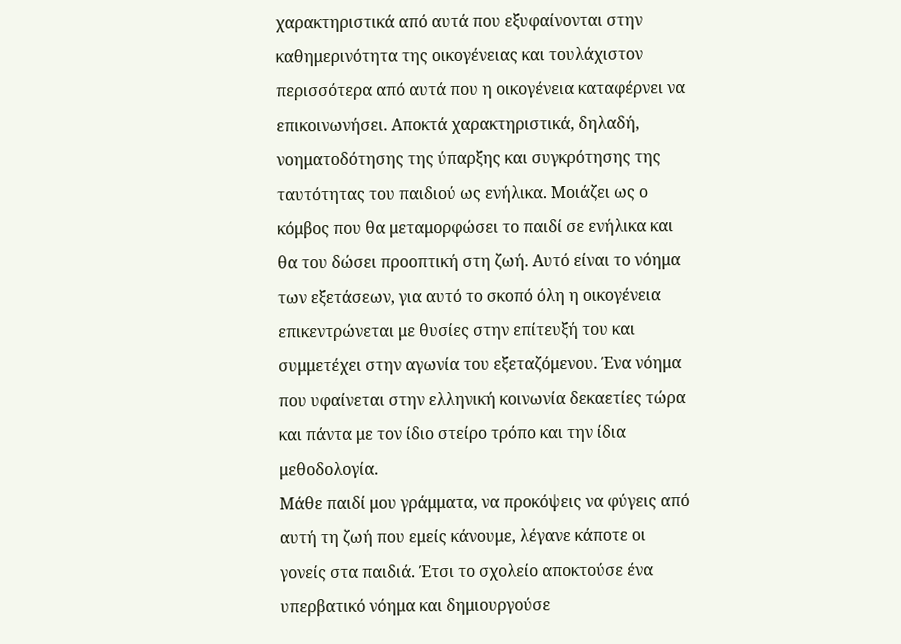χαρακτηριστικά από αυτά που εξυφαίνονται στην καθημερινότητα της οικογένειας και τουλάχιστον περισσότερα από αυτά που η οικογένεια καταφέρνει να επικοινωνήσει. Αποκτά χαρακτηριστικά, δηλαδή, νοηματοδότησης της ύπαρξης και συγκρότησης της ταυτότητας του παιδιού ως ενήλικα. Μοιάζει ως ο κόμβος που θα μεταμορφώσει το παιδί σε ενήλικα και θα του δώσει προοπτική στη ζωή. Αυτό είναι το νόημα των εξετάσεων, για αυτό το σκοπό όλη η οικογένεια επικεντρώνεται με θυσίες στην επίτευξή του και συμμετέχει στην αγωνία του εξεταζόμενου. Ένα νόημα που υφαίνεται στην ελληνική κοινωνία δεκαετίες τώρα και πάντα με τον ίδιο στείρο τρόπο και την ίδια μεθοδολογία.
Μάθε παιδί μου γράμματα, να προκόψεις να φύγεις από αυτή τη ζωή που εμείς κάνουμε, λέγανε κάποτε οι γονείς στα παιδιά. Έτσι το σχολείο αποκτούσε ένα υπερβατικό νόημα και δημιουργούσε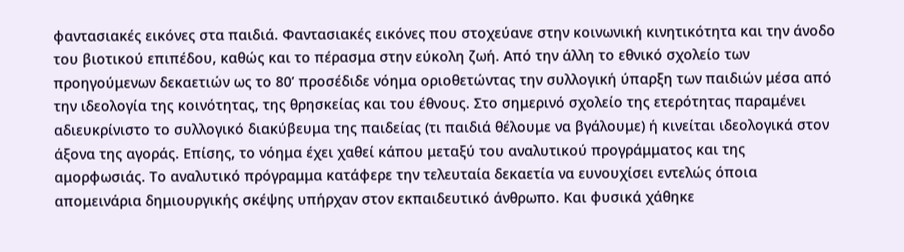φαντασιακές εικόνες στα παιδιά. Φαντασιακές εικόνες που στοχεύανε στην κοινωνική κινητικότητα και την άνοδο του βιοτικού επιπέδου, καθώς και το πέρασμα στην εύκολη ζωή. Από την άλλη το εθνικό σχολείο των προηγούμενων δεκαετιών ως το 80’ προσέδιδε νόημα οριοθετώντας την συλλογική ύπαρξη των παιδιών μέσα από την ιδεολογία της κοινότητας, της θρησκείας και του έθνους. Στο σημερινό σχολείο της ετερότητας παραμένει αδιευκρίνιστο το συλλογικό διακύβευμα της παιδείας (τι παιδιά θέλουμε να βγάλουμε) ή κινείται ιδεολογικά στον άξονα της αγοράς. Επίσης, το νόημα έχει χαθεί κάπου μεταξύ του αναλυτικού προγράμματος και της αμορφωσιάς. Το αναλυτικό πρόγραμμα κατάφερε την τελευταία δεκαετία να ευνουχίσει εντελώς όποια απομεινάρια δημιουργικής σκέψης υπήρχαν στον εκπαιδευτικό άνθρωπο. Και φυσικά χάθηκε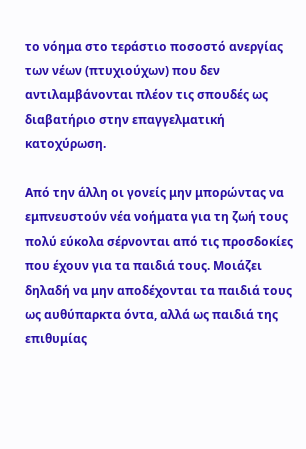το νόημα στο τεράστιο ποσοστό ανεργίας των νέων (πτυχιούχων) που δεν αντιλαμβάνονται πλέον τις σπουδές ως διαβατήριο στην επαγγελματική κατοχύρωση.

Από την άλλη οι γονείς μην μπορώντας να εμπνευστούν νέα νοήματα για τη ζωή τους πολύ εύκολα σέρνονται από τις προσδοκίες που έχουν για τα παιδιά τους. Μοιάζει δηλαδή να μην αποδέχονται τα παιδιά τους ως αυθύπαρκτα όντα, αλλά ως παιδιά της επιθυμίας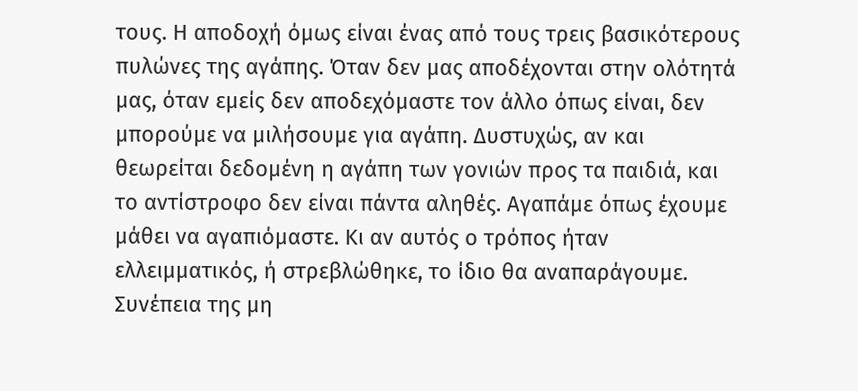τους. Η αποδοχή όμως είναι ένας από τους τρεις βασικότερους πυλώνες της αγάπης. Όταν δεν μας αποδέχονται στην ολότητά μας, όταν εμείς δεν αποδεχόμαστε τον άλλο όπως είναι, δεν μπορούμε να μιλήσουμε για αγάπη. Δυστυχώς, αν και θεωρείται δεδομένη η αγάπη των γονιών προς τα παιδιά, και το αντίστροφο δεν είναι πάντα αληθές. Αγαπάμε όπως έχουμε μάθει να αγαπιόμαστε. Κι αν αυτός ο τρόπος ήταν ελλειμματικός, ή στρεβλώθηκε, το ίδιο θα αναπαράγουμε.
Συνέπεια της μη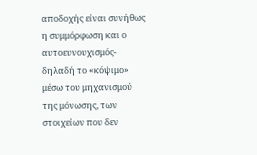αποδοχής είναι συνήθως η συμμόρφωση και ο αυτοευνουχισμός-δηλαδή το «κόψιμο» μέσω του μηχανισμού της μόνωσης, των στοιχείων που δεν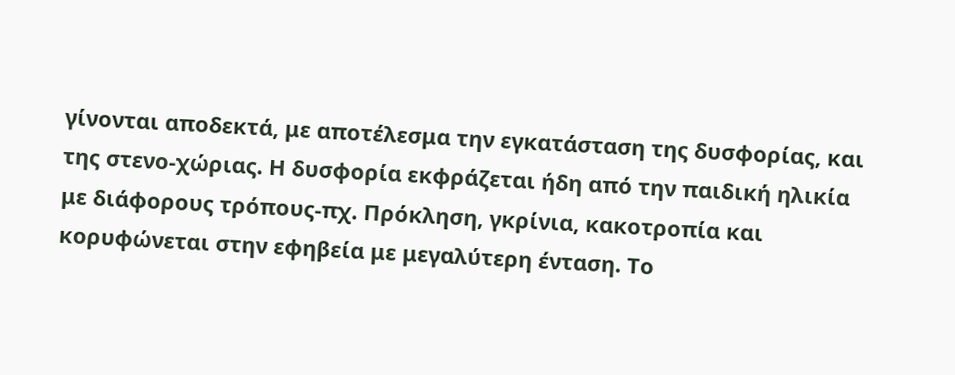γίνονται αποδεκτά, με αποτέλεσμα την εγκατάσταση της δυσφορίας, και της στενο-χώριας. Η δυσφορία εκφράζεται ήδη από την παιδική ηλικία με διάφορους τρόπους-πχ. Πρόκληση, γκρίνια, κακοτροπία και κορυφώνεται στην εφηβεία με μεγαλύτερη ένταση. Το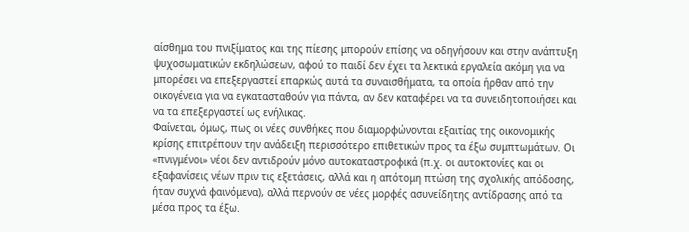αίσθημα του πνιξίματος και της πίεσης μπορούν επίσης να οδηγήσουν και στην ανάπτυξη ψυχοσωματικών εκδηλώσεων, αφού το παιδί δεν έχει τα λεκτικά εργαλεία ακόμη για να μπορέσει να επεξεργαστεί επαρκώς αυτά τα συναισθήματα, τα οποία ήρθαν από την οικογένεια για να εγκατασταθούν για πάντα, αν δεν καταφέρει να τα συνειδητοποιήσει και να τα επεξεργαστεί ως ενήλικας.
Φαίνεται, όμως, πως οι νέες συνθήκες που διαμορφώνονται εξαιτίας της οικονομικής κρίσης επιτρέπουν την ανάδειξη περισσότερο επιθετικών προς τα έξω συμπτωμάτων. Οι «πνιγμένοι» νέοι δεν αντιδρούν μόνο αυτοκαταστροφικά (π.χ. οι αυτοκτονίες και οι εξαφανίσεις νέων πριν τις εξετάσεις, αλλά και η απότομη πτώση της σχολικής απόδοσης, ήταν συχνά φαινόμενα), αλλά περνούν σε νέες μορφές ασυνείδητης αντίδρασης από τα μέσα προς τα έξω.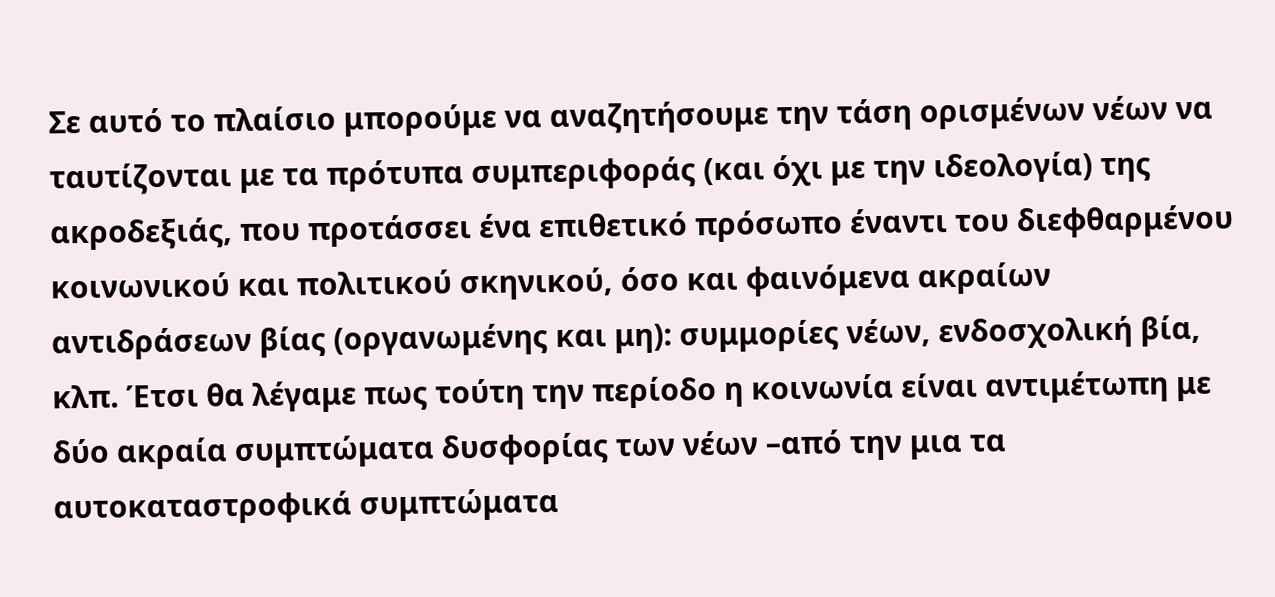Σε αυτό το πλαίσιο μπορούμε να αναζητήσουμε την τάση ορισμένων νέων να ταυτίζονται με τα πρότυπα συμπεριφοράς (και όχι με την ιδεολογία) της ακροδεξιάς, που προτάσσει ένα επιθετικό πρόσωπο έναντι του διεφθαρμένου κοινωνικού και πολιτικού σκηνικού, όσο και φαινόμενα ακραίων αντιδράσεων βίας (οργανωμένης και μη): συμμορίες νέων, ενδοσχολική βία, κλπ. Έτσι θα λέγαμε πως τούτη την περίοδο η κοινωνία είναι αντιμέτωπη με δύο ακραία συμπτώματα δυσφορίας των νέων –από την μια τα αυτοκαταστροφικά συμπτώματα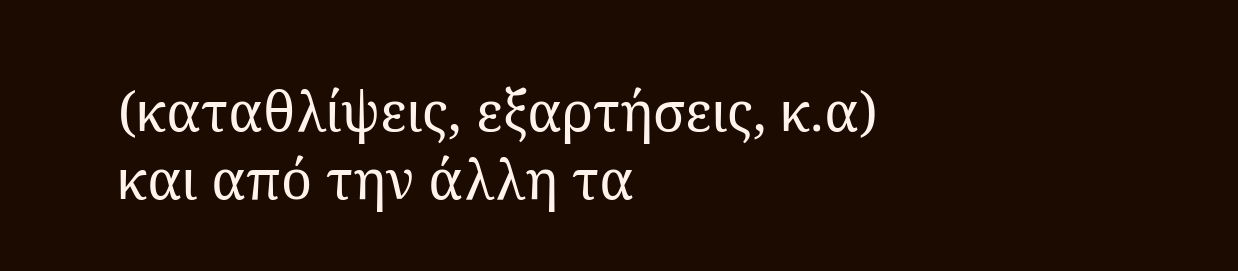(καταθλίψεις, εξαρτήσεις, κ.α) και από την άλλη τα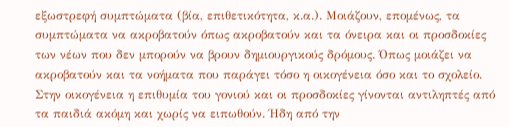εξωστρεφή συμπτώματα (βία, επιθετικότητα, κ.α.). Μοιάζουν, επομένως, τα συμπτώματα να ακροβατούν όπως ακροβατούν και τα όνειρα και οι προσδοκίες των νέων που δεν μπορούν να βρουν δημιουργικούς δρόμους. Όπως μοιάζει να ακροβατούν και τα νοήματα που παράγει τόσο η οικογένεια όσο και το σχολείο.
Στην οικογένεια η επιθυμία του γονιού και οι προσδοκίες γίνονται αντιληπτές από τα παιδιά ακόμη και χωρίς να ειπωθούν. Ήδη από την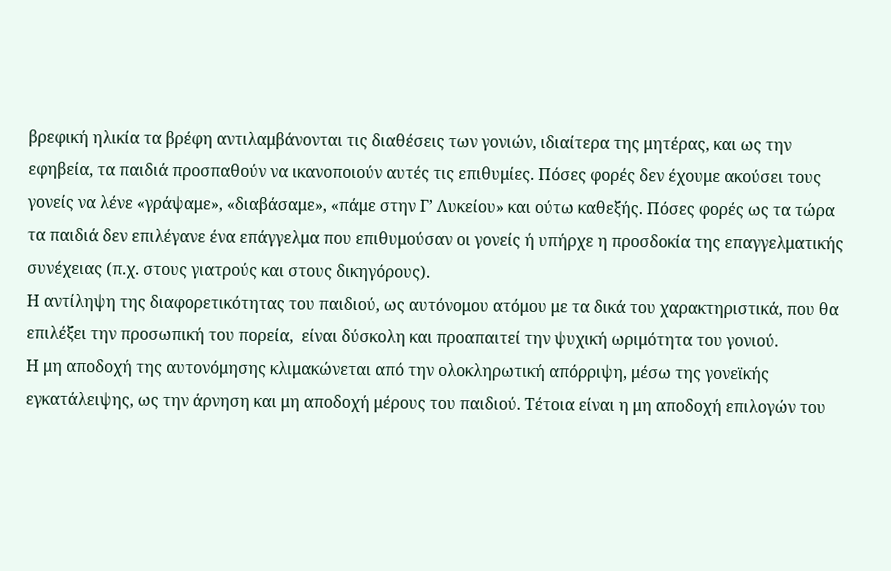βρεφική ηλικία τα βρέφη αντιλαμβάνονται τις διαθέσεις των γονιών, ιδιαίτερα της μητέρας, και ως την εφηβεία, τα παιδιά προσπαθούν να ικανοποιούν αυτές τις επιθυμίες. Πόσες φορές δεν έχουμε ακούσει τους γονείς να λένε «γράψαμε», «διαβάσαμε», «πάμε στην Γ’ Λυκείου» και ούτω καθεξής. Πόσες φορές ως τα τώρα τα παιδιά δεν επιλέγανε ένα επάγγελμα που επιθυμούσαν οι γονείς ή υπήρχε η προσδοκία της επαγγελματικής συνέχειας (π.χ. στους γιατρούς και στους δικηγόρους).
Η αντίληψη της διαφορετικότητας του παιδιού, ως αυτόνομου ατόμου με τα δικά του χαρακτηριστικά, που θα επιλέξει την προσωπική του πορεία,  είναι δύσκολη και προαπαιτεί την ψυχική ωριμότητα του γονιού.
Η μη αποδοχή της αυτονόμησης κλιμακώνεται από την ολοκληρωτική απόρριψη, μέσω της γονεϊκής εγκατάλειψης, ως την άρνηση και μη αποδοχή μέρους του παιδιού. Τέτοια είναι η μη αποδοχή επιλογών του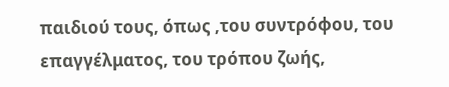παιδιού τους, όπως ,του συντρόφου, του επαγγέλματος, του τρόπου ζωής,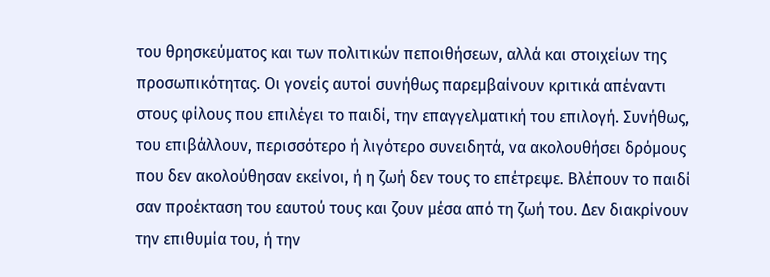του θρησκεύματος και των πολιτικών πεποιθήσεων, αλλά και στοιχείων της προσωπικότητας. Οι γονείς αυτοί συνήθως παρεμβαίνουν κριτικά απέναντι στους φίλους που επιλέγει το παιδί, την επαγγελματική του επιλογή. Συνήθως, του επιβάλλουν, περισσότερο ή λιγότερο συνειδητά, να ακολουθήσει δρόμους που δεν ακολούθησαν εκείνοι, ή η ζωή δεν τους το επέτρεψε. Βλέπουν το παιδί σαν προέκταση του εαυτού τους και ζουν μέσα από τη ζωή του. Δεν διακρίνουν την επιθυμία του, ή την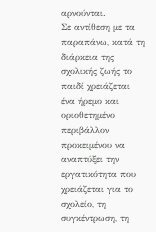αρνούνται.
Σε αντίθεση με τα παραπάνω, κατά τη διάρκεια της σχολικής ζωής το παιδί χρειάζεται ένα ήρεμο και οριοθετημένο περιβάλλον προκειμένου να αναπτύξει την εργατικότητα που χρειάζεται για το σχολείο, τη συγκέντρωση, τη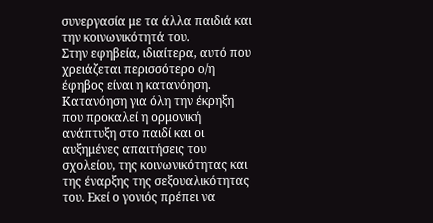συνεργασία με τα άλλα παιδιά και την κοινωνικότητά του.
Στην εφηβεία, ιδιαίτερα, αυτό που χρειάζεται περισσότερο ο/η έφηβος είναι η κατανόηση. Κατανόηση για όλη την έκρηξη που προκαλεί η ορμονική ανάπτυξη στο παιδί και οι αυξημένες απαιτήσεις του σχολείου, της κοινωνικότητας και της έναρξης της σεξουαλικότητας του. Εκεί ο γονιός πρέπει να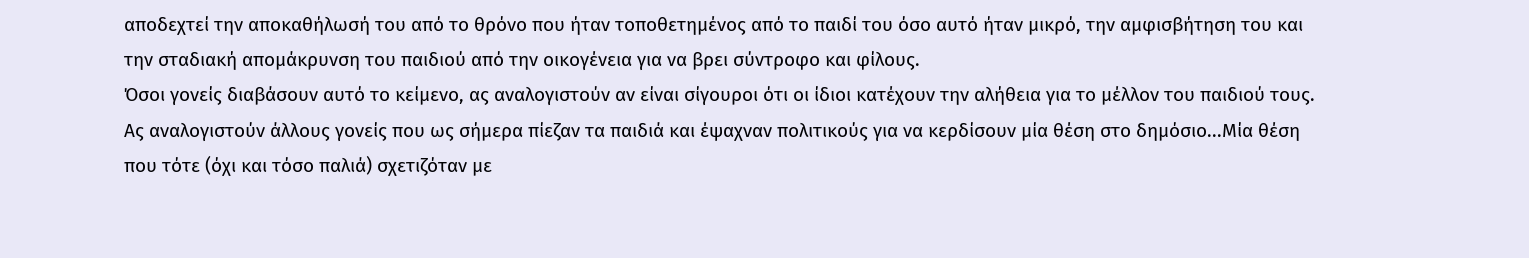αποδεχτεί την αποκαθήλωσή του από το θρόνο που ήταν τοποθετημένος από το παιδί του όσο αυτό ήταν μικρό, την αμφισβήτηση του και την σταδιακή απομάκρυνση του παιδιού από την οικογένεια για να βρει σύντροφο και φίλους.
Όσοι γονείς διαβάσουν αυτό το κείμενο, ας αναλογιστούν αν είναι σίγουροι ότι οι ίδιοι κατέχουν την αλήθεια για το μέλλον του παιδιού τους. Ας αναλογιστούν άλλους γονείς που ως σήμερα πίεζαν τα παιδιά και έψαχναν πολιτικούς για να κερδίσουν μία θέση στο δημόσιο...Μία θέση που τότε (όχι και τόσο παλιά) σχετιζόταν με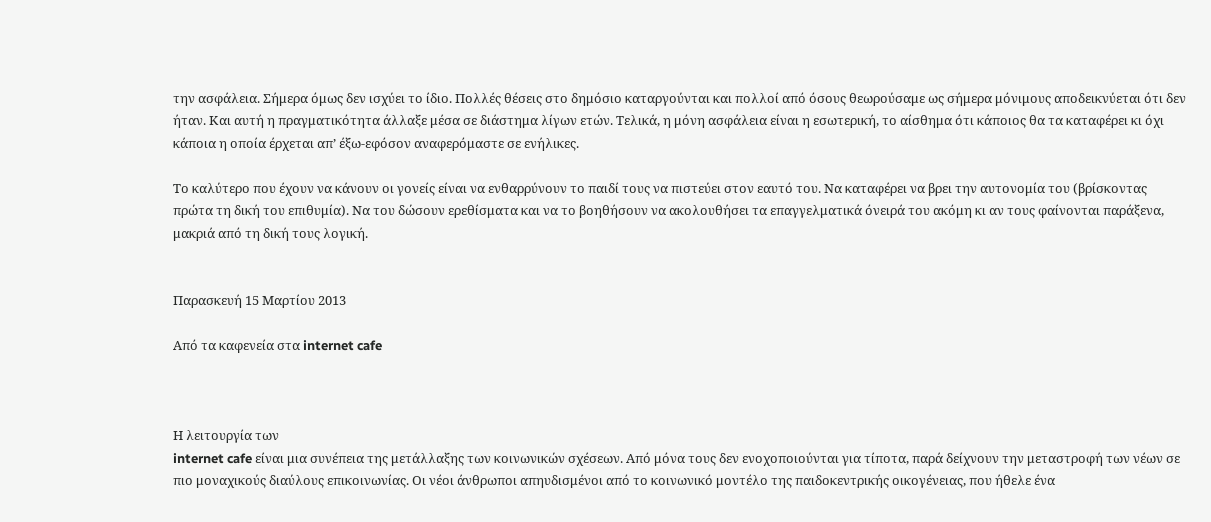την ασφάλεια. Σήμερα όμως δεν ισχύει το ίδιο. Πολλές θέσεις στο δημόσιο καταργούνται και πολλοί από όσους θεωρούσαμε ως σήμερα μόνιμους αποδεικνύεται ότι δεν ήταν. Και αυτή η πραγματικότητα άλλαξε μέσα σε διάστημα λίγων ετών. Τελικά, η μόνη ασφάλεια είναι η εσωτερική, το αίσθημα ότι κάποιος θα τα καταφέρει κι όχι κάποια η οποία έρχεται απ’ έξω-εφόσον αναφερόμαστε σε ενήλικες.

Το καλύτερο που έχουν να κάνουν οι γονείς είναι να ενθαρρύνουν το παιδί τους να πιστεύει στον εαυτό του. Να καταφέρει να βρει την αυτονομία του (βρίσκοντας πρώτα τη δική του επιθυμία). Να του δώσουν ερεθίσματα και να το βοηθήσουν να ακολουθήσει τα επαγγελματικά όνειρά του ακόμη κι αν τους φαίνονται παράξενα, μακριά από τη δική τους λογική.


Παρασκευή 15 Μαρτίου 2013

Από τα καφενεία στα internet cafe



Η λειτουργία των
internet cafe είναι μια συνέπεια της μετάλλαξης των κοινωνικών σχέσεων. Από μόνα τους δεν ενοχοποιούνται για τίποτα, παρά δείχνουν την μεταστροφή των νέων σε πιο μοναχικούς διαύλους επικοινωνίας. Οι νέοι άνθρωποι απηυδισμένοι από το κοινωνικό μοντέλο της παιδοκεντρικής οικογένειας, που ήθελε ένα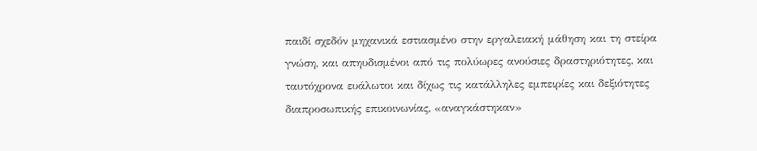παιδί σχεδόν μηχανικά εστιασμένο στην εργαλειακή μάθηση και τη στείρα γνώση, και απηυδισμένοι από τις πολύωρες ανούσιες δραστηριότητες, και ταυτόχρονα ευάλωτοι και δίχως τις κατάλληλες εμπειρίες και δεξιότητες διαπροσωπικής επικοινωνίας, «αναγκάστηκαν»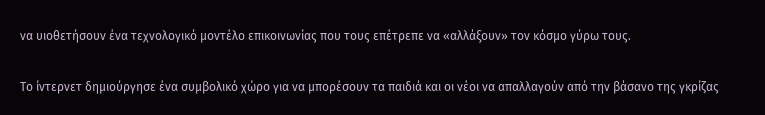να υιοθετήσουν ένα τεχνολογικό μοντέλο επικοινωνίας που τους επέτρεπε να «αλλάξουν» τον κόσμο γύρω τους.

Το ίντερνετ δημιούργησε ένα συμβολικό χώρο για να μπορέσουν τα παιδιά και οι νέοι να απαλλαγούν από την βάσανο της γκρίζας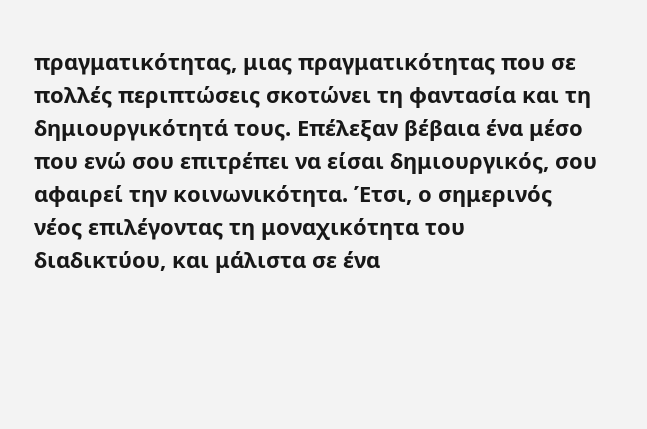πραγματικότητας, μιας πραγματικότητας που σε πολλές περιπτώσεις σκοτώνει τη φαντασία και τη δημιουργικότητά τους. Επέλεξαν βέβαια ένα μέσο που ενώ σου επιτρέπει να είσαι δημιουργικός, σου αφαιρεί την κοινωνικότητα. Έτσι, ο σημερινός νέος επιλέγοντας τη μοναχικότητα του διαδικτύου, και μάλιστα σε ένα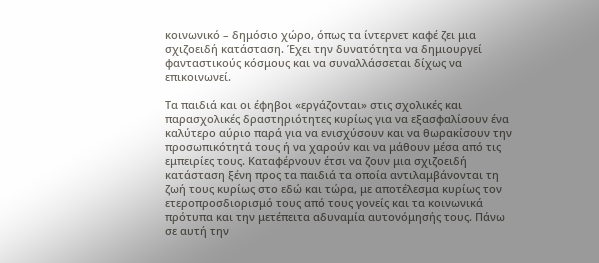κοινωνικό – δημόσιο χώρο, όπως τα ίντερνετ καφέ ζει μια σχιζοειδή κατάσταση. Έχει την δυνατότητα να δημιουργεί φανταστικούς κόσμους και να συναλλάσσεται δίχως να επικοινωνεί.

Τα παιδιά και οι έφηβοι «εργάζονται» στις σχολικές και παρασχολικές δραστηριότητες κυρίως για να εξασφαλίσουν ένα καλύτερο αύριο παρά για να ενισχύσουν και να θωρακίσουν την προσωπικότητά τους ή να χαρούν και να μάθουν μέσα από τις εμπειρίες τους. Καταφέρνουν έτσι να ζουν μια σχιζοειδή κατάσταση ξένη προς τα παιδιά τα οποία αντιλαμβάνονται τη ζωή τους κυρίως στο εδώ και τώρα, με αποτέλεσμα κυρίως τον ετεροπροσδιορισμό τους από τους γονείς και τα κοινωνικά πρότυπα και την μετέπειτα αδυναμία αυτονόμησής τους. Πάνω σε αυτή την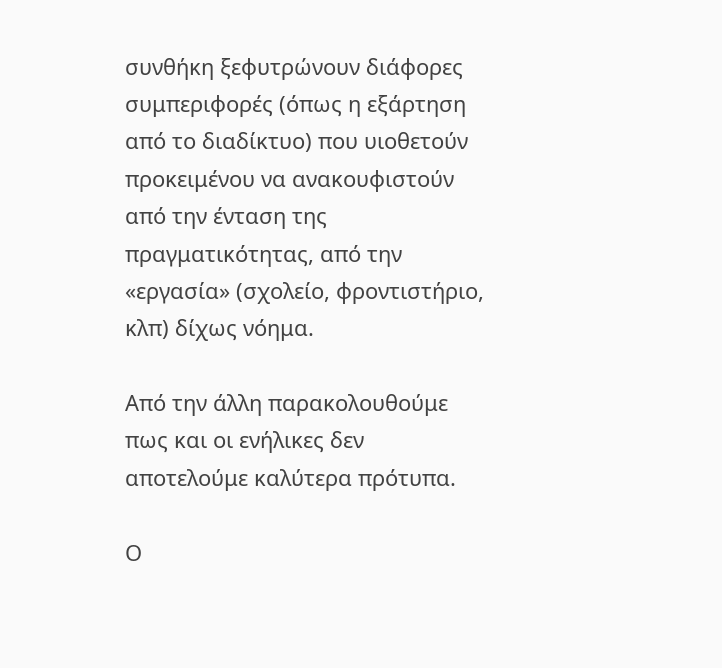συνθήκη ξεφυτρώνουν διάφορες συμπεριφορές (όπως η εξάρτηση από το διαδίκτυο) που υιοθετούν προκειμένου να ανακουφιστούν από την ένταση της πραγματικότητας, από την «εργασία» (σχολείο, φροντιστήριο, κλπ) δίχως νόημα.

Από την άλλη παρακολουθούμε πως και οι ενήλικες δεν αποτελούμε καλύτερα πρότυπα.

Ο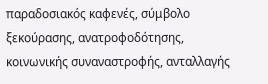παραδοσιακός καφενές, σύμβολο ξεκούρασης, ανατροφοδότησης, κοινωνικής συναναστροφής, ανταλλαγής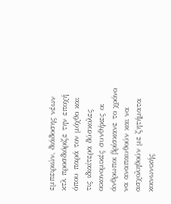εμπειριών, διάδοσης νέων κτλ προσδιόριζε την εποχή όπου παρά τον μόχθο και τις ιδιαίτερα δύσκολες οικονομικές συνθήκες οι άνθρωποι βρίσκανε το χρόνο να αναπαυθούν και να ασχοληθούν με ζητήματα κοινωνικής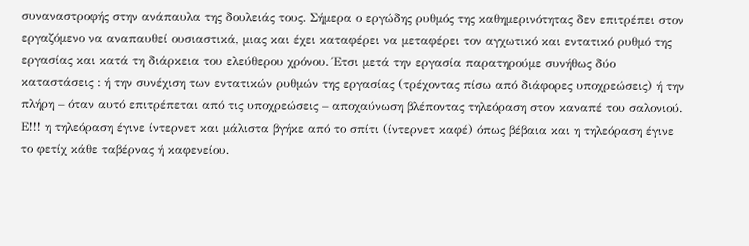συναναστροφής στην ανάπαυλα της δουλειάς τους. Σήμερα ο εργώδης ρυθμός της καθημερινότητας δεν επιτρέπει στον εργαζόμενο να αναπαυθεί ουσιαστικά, μιας και έχει καταφέρει να μεταφέρει τον αγχωτικό και εντατικό ρυθμό της εργασίας και κατά τη διάρκεια του ελεύθερου χρόνου. Έτσι μετά την εργασία παρατηρούμε συνήθως δύο καταστάσεις : ή την συνέχιση των εντατικών ρυθμών της εργασίας (τρέχοντας πίσω από διάφορες υποχρεώσεις) ή την πλήρη – όταν αυτό επιτρέπεται από τις υποχρεώσεις – αποχαύνωση βλέποντας τηλεόραση στον καναπέ του σαλονιού.
Ε!!! η τηλεόραση έγινε ίντερνετ και μάλιστα βγήκε από το σπίτι (ίντερνετ καφέ) όπως βέβαια και η τηλεόραση έγινε το φετίχ κάθε ταβέρνας ή καφενείου.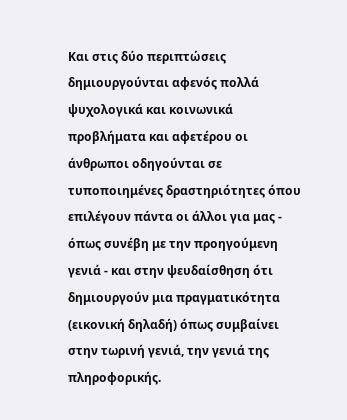Και στις δύο περιπτώσεις δημιουργούνται αφενός πολλά ψυχολογικά και κοινωνικά προβλήματα και αφετέρου οι άνθρωποι οδηγούνται σε τυποποιημένες δραστηριότητες όπου επιλέγουν πάντα οι άλλοι για μας - όπως συνέβη με την προηγούμενη γενιά - και στην ψευδαίσθηση ότι δημιουργούν μια πραγματικότητα (εικονική δηλαδή) όπως συμβαίνει στην τωρινή γενιά, την γενιά της πληροφορικής.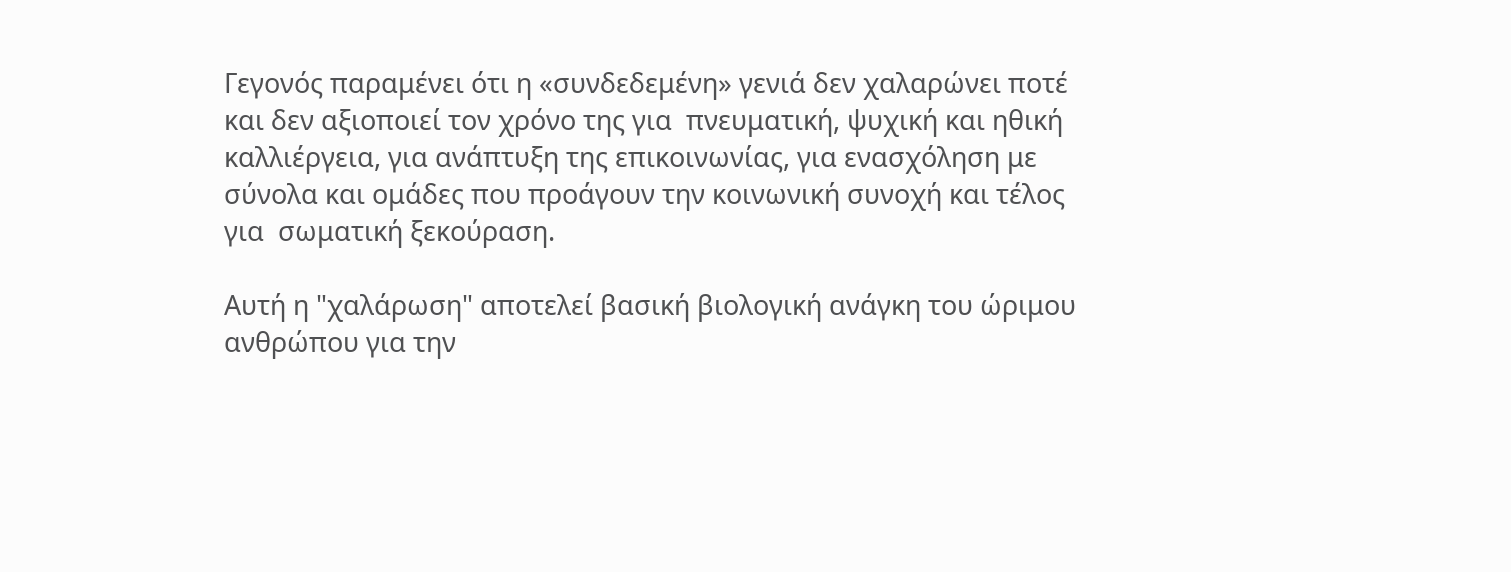Γεγονός παραμένει ότι η «συνδεδεμένη» γενιά δεν χαλαρώνει ποτέ και δεν αξιοποιεί τον χρόνο της για  πνευματική, ψυχική και ηθική καλλιέργεια, για ανάπτυξη της επικοινωνίας, για ενασχόληση με σύνολα και ομάδες που προάγουν την κοινωνική συνοχή και τέλος για  σωματική ξεκούραση.

Αυτή η "χαλάρωση" αποτελεί βασική βιολογική ανάγκη του ώριμου ανθρώπου για την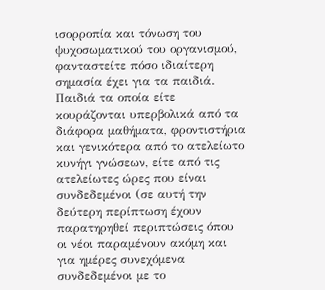ισορροπία και τόνωση του ψυχοσωματικού του οργανισμού, φανταστείτε πόσο ιδιαίτερη σημασία έχει για τα παιδιά. Παιδιά τα οποία είτε κουράζονται υπερβολικά από τα διάφορα μαθήματα, φροντιστήρια και γενικότερα από το ατελείωτο κυνήγι γνώσεων, είτε από τις ατελείωτες ώρες που είναι συνδεδεμένοι (σε αυτή την δεύτερη περίπτωση έχουν παρατηρηθεί περιπτώσεις όπου οι νέοι παραμένουν ακόμη και για ημέρες συνεχόμενα συνδεδεμένοι με το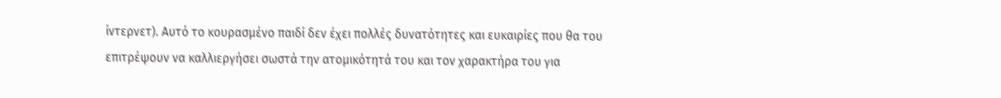ίντερνετ). Αυτό το κουρασμένο παιδί δεν έχει πολλές δυνατότητες και ευκαιρίες που θα του επιτρέψουν να καλλιεργήσει σωστά την ατομικότητά του και τον χαρακτήρα του για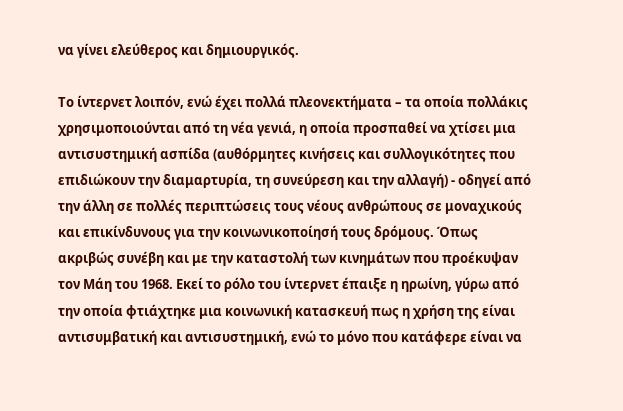να γίνει ελεύθερος και δημιουργικός.

Το ίντερνετ λοιπόν, ενώ έχει πολλά πλεονεκτήματα – τα οποία πολλάκις χρησιμοποιούνται από τη νέα γενιά, η οποία προσπαθεί να χτίσει μια αντισυστημική ασπίδα (αυθόρμητες κινήσεις και συλλογικότητες που επιδιώκουν την διαμαρτυρία, τη συνεύρεση και την αλλαγή) - οδηγεί από την άλλη σε πολλές περιπτώσεις τους νέους ανθρώπους σε μοναχικούς και επικίνδυνους για την κοινωνικοποίησή τους δρόμους. Όπως ακριβώς συνέβη και με την καταστολή των κινημάτων που προέκυψαν τον Μάη του 1968. Εκεί το ρόλο του ίντερνετ έπαιξε η ηρωίνη, γύρω από την οποία φτιάχτηκε μια κοινωνική κατασκευή πως η χρήση της είναι αντισυμβατική και αντισυστημική, ενώ το μόνο που κατάφερε είναι να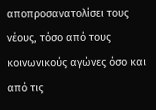αποπροσανατολίσει τους νέους, τόσο από τους κοινωνικούς αγώνες όσο και από τις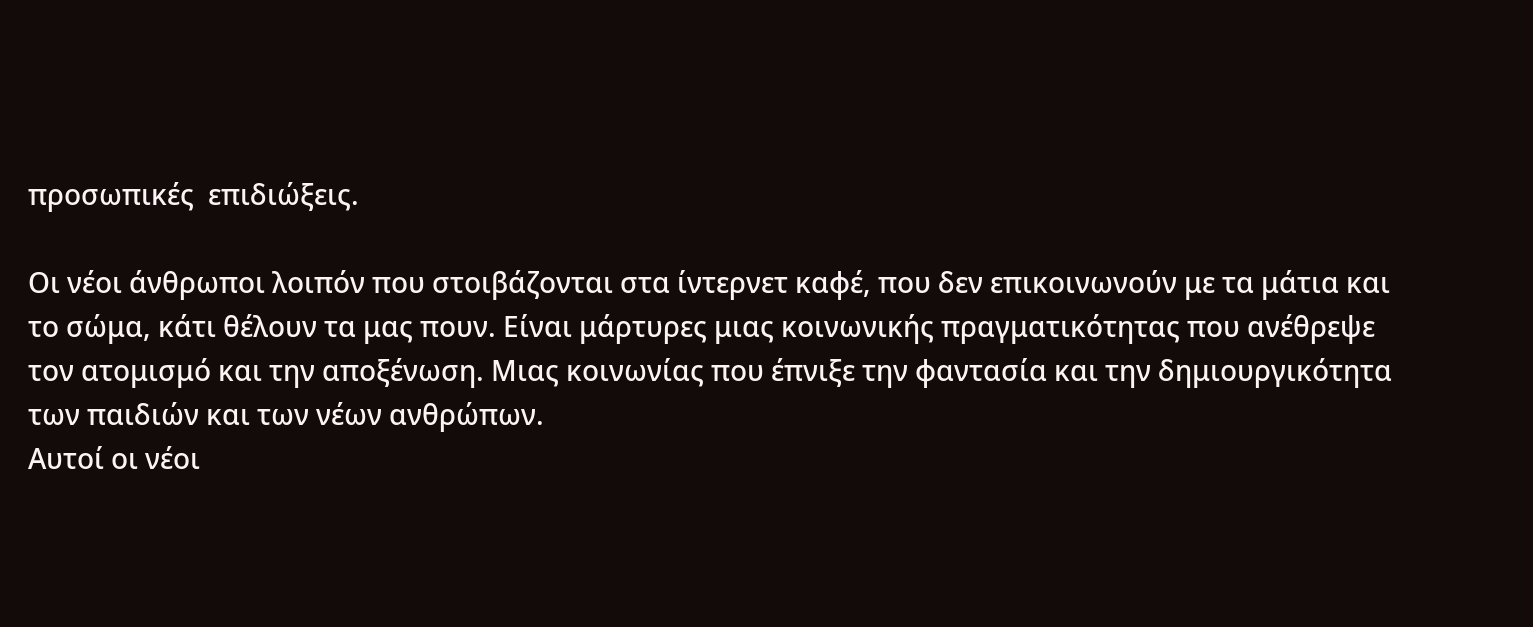προσωπικές  επιδιώξεις.

Οι νέοι άνθρωποι λοιπόν που στοιβάζονται στα ίντερνετ καφέ, που δεν επικοινωνούν με τα μάτια και το σώμα, κάτι θέλουν τα μας πουν. Είναι μάρτυρες μιας κοινωνικής πραγματικότητας που ανέθρεψε τον ατομισμό και την αποξένωση. Μιας κοινωνίας που έπνιξε την φαντασία και την δημιουργικότητα των παιδιών και των νέων ανθρώπων.
Αυτοί οι νέοι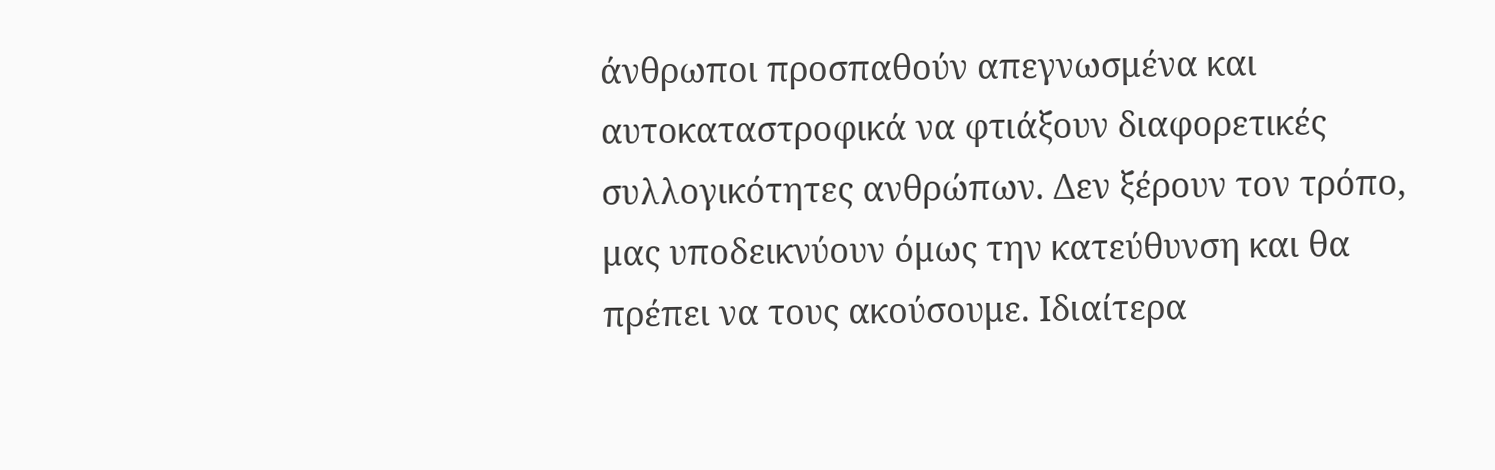άνθρωποι προσπαθούν απεγνωσμένα και αυτοκαταστροφικά να φτιάξουν διαφορετικές συλλογικότητες ανθρώπων. Δεν ξέρουν τον τρόπο, μας υποδεικνύουν όμως την κατεύθυνση και θα πρέπει να τους ακούσουμε. Ιδιαίτερα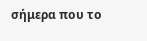σήμερα που το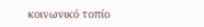κοινωνικό τοπίο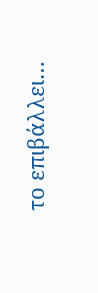το επιβάλλει…